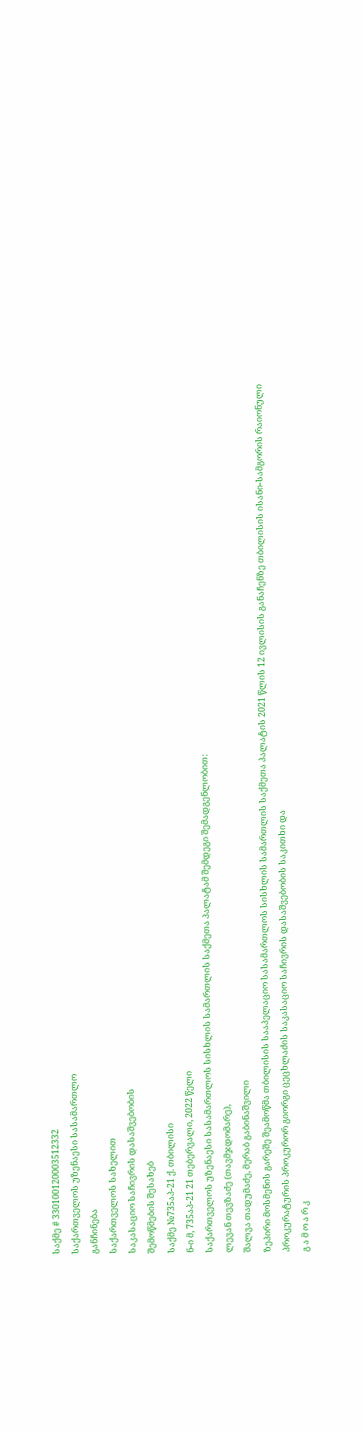საქმე # 330100120003512332
საქართველოს უზენაესი სასამართლო
განჩინება
საქართველოს სახელით
საკასაციო საჩივრის დასაშვებობის
შემოწმების შესახებ
საქმე №735აპ-21 ქ. თბილისი
ნ-ი მ, 735აპ-21 21 თებერვალი, 2022 წელი
საქართველოს უზენაესი სასამართლოს სისხლის სამართლის საქმეთა პალატამ შემდეგი შემადგენლობით:
ლევან თევზაძე (თავმჯდომარე),
შალვა თადუმაძე, მერაბ გაბინაშვილი
ზეპირი მოსმენის გარეშე შეამოწმა თბილისის სააპელაციო სასამართლოს სისხლის სამართლის საქმეთა პალატის 2021 წლის 12 ივლისის განაჩენზე თბილისის ისანი-სამგორის რაიონული პროკურატურის პროკურორ გიორგი ცეცხლაძის საკასაციო საჩივრის დასაშვებობის საკითხი და
გ ა მ ო ა რ კ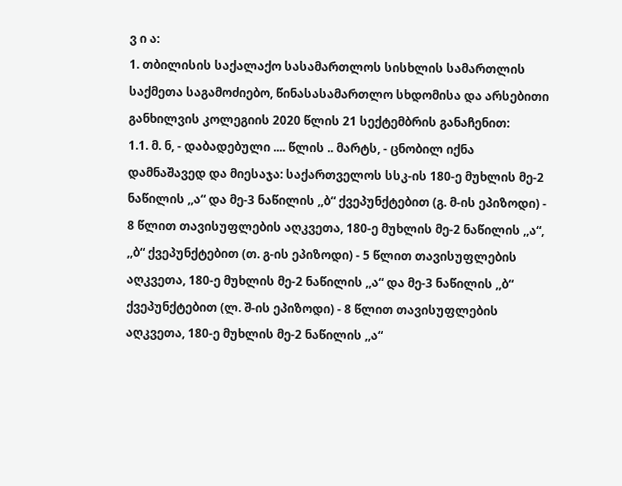ვ ი ა:
1. თბილისის საქალაქო სასამართლოს სისხლის სამართლის საქმეთა საგამოძიებო, წინასასამართლო სხდომისა და არსებითი განხილვის კოლეგიის 2020 წლის 21 სექტემბრის განაჩენით:
1.1. მ. ნ, - დაბადებული .... წლის .. მარტს, - ცნობილ იქნა დამნაშავედ და მიესაჯა: საქართველოს სსკ-ის 180-ე მუხლის მე-2 ნაწილის ,,ა“ და მე-3 ნაწილის ,,ბ“ ქვეპუნქტებით (გ. მ-ის ეპიზოდი) - 8 წლით თავისუფლების აღკვეთა, 180-ე მუხლის მე-2 ნაწილის ,,ა“, ,,ბ“ ქვეპუნქტებით (თ. გ-ის ეპიზოდი) - 5 წლით თავისუფლების აღკვეთა, 180-ე მუხლის მე-2 ნაწილის ,,ა“ და მე-3 ნაწილის ,,ბ“ ქვეპუნქტებით (ლ. შ-ის ეპიზოდი) - 8 წლით თავისუფლების აღკვეთა, 180-ე მუხლის მე-2 ნაწილის ,,ა“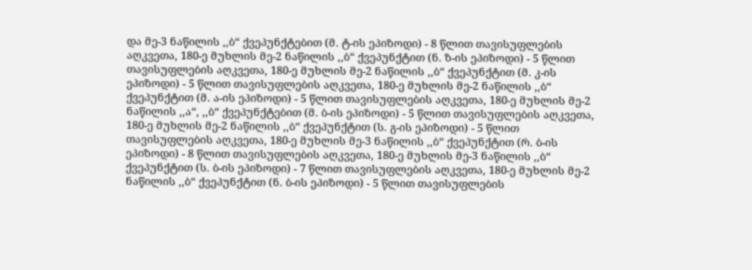და მე-3 ნაწილის ,,ბ“ ქვეპუნქტებით (მ. ტ-ის ეპიზოდი) - 8 წლით თავისუფლების აღკვეთა, 180-ე მუხლის მე-2 ნაწილის ,,ბ“ ქვეპუნქტით (ნ. ზ-ის ეპიზოდი) - 5 წლით თავისუფლების აღკვეთა, 180-ე მუხლის მე-2 ნაწილის ,,ბ“ ქვეპუნქტით (მ. კ-ის ეპიზოდი) - 5 წლით თავისუფლების აღკვეთა, 180-ე მუხლის მე-2 ნაწილის ,,ბ“ ქვეპუნქტით (მ. ა-ის ეპიზოდი) - 5 წლით თავისუფლების აღკვეთა, 180-ე მუხლის მე-2 ნაწილის ,,ა“, ,,ბ“ ქვეპუნქტებით (მ. ბ-ის ეპიზოდი) - 5 წლით თავისუფლების აღკვეთა, 180-ე მუხლის მე-2 ნაწილის ,,ბ“ ქვეპუნქტით (ს. გ-ის ეპიზოდი) - 5 წლით თავისუფლების აღკვეთა, 180-ე მუხლის მე-3 ნაწილის ,,ბ“ ქვეპუნქტით (რ. ბ-ის ეპიზოდი) - 8 წლით თავისუფლების აღკვეთა, 180-ე მუხლის მე-3 ნაწილის ,,ბ“ ქვეპუნქტით (ს. ბ-ის ეპიზოდი) - 7 წლით თავისუფლების აღკვეთა, 180-ე მუხლის მე-2 ნაწილის ,,ბ“ ქვეპუნქტით (ნ. ბ-ის ეპიზოდი) - 5 წლით თავისუფლების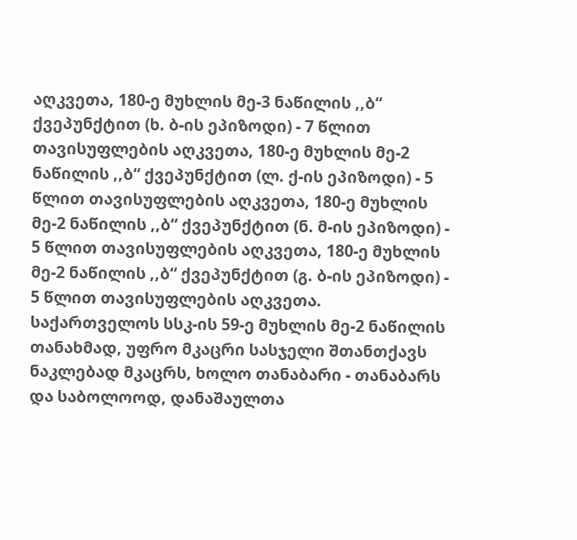აღკვეთა, 180-ე მუხლის მე-3 ნაწილის ,,ბ“ ქვეპუნქტით (ხ. ბ-ის ეპიზოდი) - 7 წლით თავისუფლების აღკვეთა, 180-ე მუხლის მე-2 ნაწილის ,,ბ“ ქვეპუნქტით (ლ. ქ-ის ეპიზოდი) - 5 წლით თავისუფლების აღკვეთა, 180-ე მუხლის მე-2 ნაწილის ,,ბ“ ქვეპუნქტით (ნ. მ-ის ეპიზოდი) - 5 წლით თავისუფლების აღკვეთა, 180-ე მუხლის მე-2 ნაწილის ,,ბ“ ქვეპუნქტით (გ. ბ-ის ეპიზოდი) - 5 წლით თავისუფლების აღკვეთა. საქართველოს სსკ-ის 59-ე მუხლის მე-2 ნაწილის თანახმად, უფრო მკაცრი სასჯელი შთანთქავს ნაკლებად მკაცრს, ხოლო თანაბარი - თანაბარს და საბოლოოდ, დანაშაულთა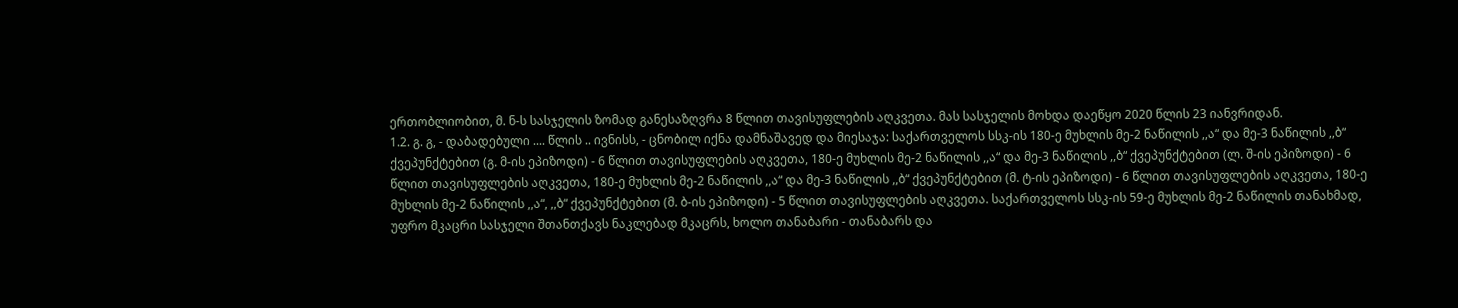ერთობლიობით, მ. ნ-ს სასჯელის ზომად განესაზღვრა 8 წლით თავისუფლების აღკვეთა. მას სასჯელის მოხდა დაეწყო 2020 წლის 23 იანვრიდან.
1.2. გ. გ, - დაბადებული .... წლის .. ივნისს, - ცნობილ იქნა დამნაშავედ და მიესაჯა: საქართველოს სსკ-ის 180-ე მუხლის მე-2 ნაწილის ,,ა“ და მე-3 ნაწილის ,,ბ“ ქვეპუნქტებით (გ. მ-ის ეპიზოდი) - 6 წლით თავისუფლების აღკვეთა, 180-ე მუხლის მე-2 ნაწილის ,,ა“ და მე-3 ნაწილის ,,ბ“ ქვეპუნქტებით (ლ. შ-ის ეპიზოდი) - 6 წლით თავისუფლების აღკვეთა, 180-ე მუხლის მე-2 ნაწილის ,,ა“ და მე-3 ნაწილის ,,ბ“ ქვეპუნქტებით (მ. ტ-ის ეპიზოდი) - 6 წლით თავისუფლების აღკვეთა, 180-ე მუხლის მე-2 ნაწილის ,,ა“, ,,ბ“ ქვეპუნქტებით (მ. ბ-ის ეპიზოდი) - 5 წლით თავისუფლების აღკვეთა. საქართველოს სსკ-ის 59-ე მუხლის მე-2 ნაწილის თანახმად, უფრო მკაცრი სასჯელი შთანთქავს ნაკლებად მკაცრს, ხოლო თანაბარი - თანაბარს და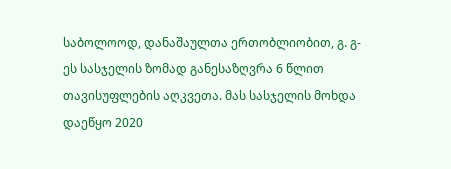საბოლოოდ, დანაშაულთა ერთობლიობით, გ. გ-ეს სასჯელის ზომად განესაზღვრა 6 წლით თავისუფლების აღკვეთა. მას სასჯელის მოხდა დაეწყო 2020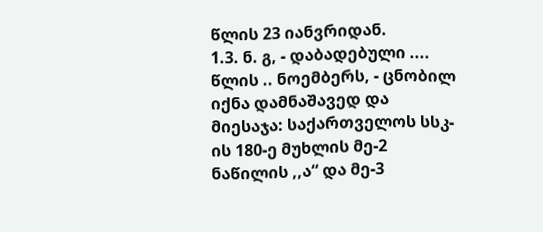წლის 23 იანვრიდან.
1.3. ნ. გ, - დაბადებული .... წლის .. ნოემბერს, - ცნობილ იქნა დამნაშავედ და მიესაჯა: საქართველოს სსკ-ის 180-ე მუხლის მე-2 ნაწილის ,,ა“ და მე-3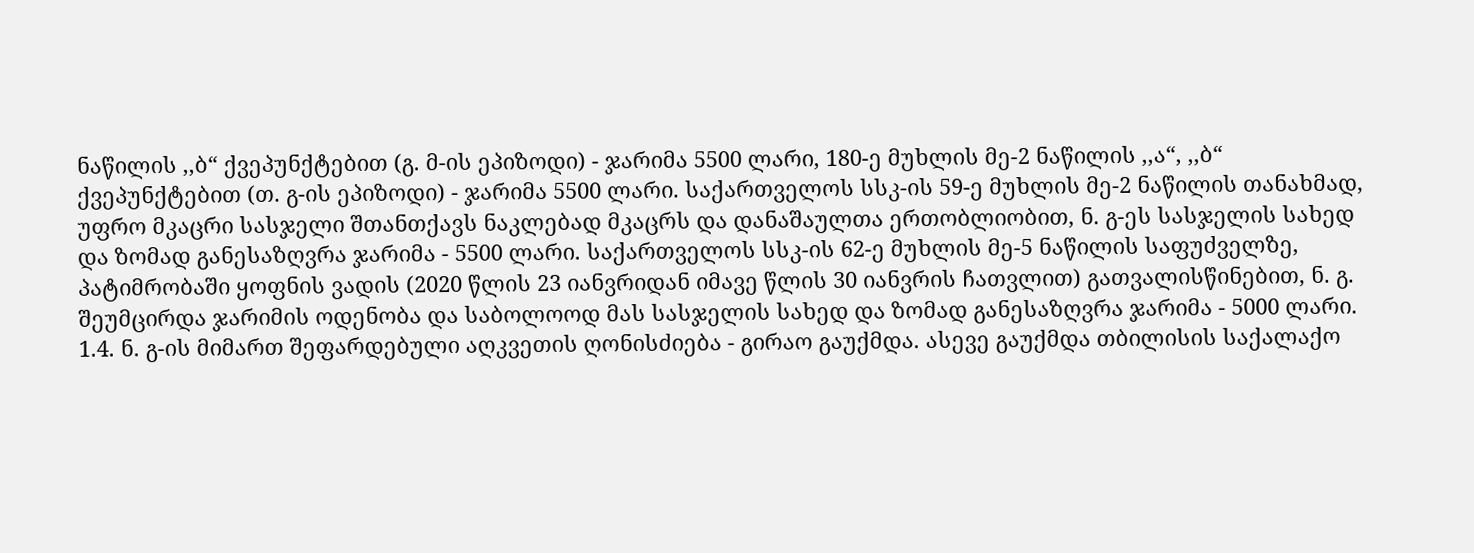ნაწილის ,,ბ“ ქვეპუნქტებით (გ. მ-ის ეპიზოდი) - ჯარიმა 5500 ლარი, 180-ე მუხლის მე-2 ნაწილის ,,ა“, ,,ბ“ ქვეპუნქტებით (თ. გ-ის ეპიზოდი) - ჯარიმა 5500 ლარი. საქართველოს სსკ-ის 59-ე მუხლის მე-2 ნაწილის თანახმად, უფრო მკაცრი სასჯელი შთანთქავს ნაკლებად მკაცრს და დანაშაულთა ერთობლიობით, ნ. გ-ეს სასჯელის სახედ და ზომად განესაზღვრა ჯარიმა - 5500 ლარი. საქართველოს სსკ-ის 62-ე მუხლის მე-5 ნაწილის საფუძველზე, პატიმრობაში ყოფნის ვადის (2020 წლის 23 იანვრიდან იმავე წლის 30 იანვრის ჩათვლით) გათვალისწინებით, ნ. გ. შეუმცირდა ჯარიმის ოდენობა და საბოლოოდ მას სასჯელის სახედ და ზომად განესაზღვრა ჯარიმა - 5000 ლარი.
1.4. ნ. გ-ის მიმართ შეფარდებული აღკვეთის ღონისძიება - გირაო გაუქმდა. ასევე გაუქმდა თბილისის საქალაქო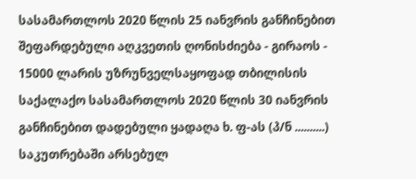სასამართლოს 2020 წლის 25 იანვრის განჩინებით შეფარდებული აღკვეთის ღონისძიება - გირაოს - 15000 ლარის უზრუნველსაყოფად თბილისის საქალაქო სასამართლოს 2020 წლის 30 იანვრის განჩინებით დადებული ყადაღა ხ. ფ-ას (პ/ნ ..........) საკუთრებაში არსებულ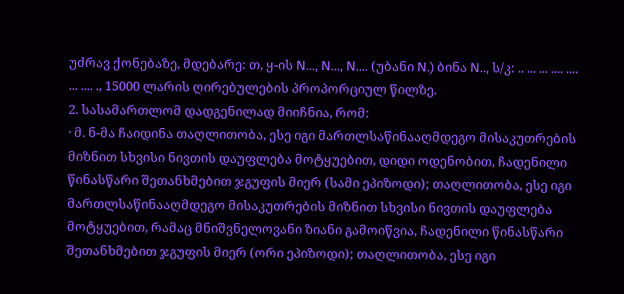უძრავ ქონებაზე, მდებარე: თ, ყ-ის N..., N..., N.... (უბანი N.) ბინა N.., ს/კ: .. ... ... .... .... ... .... ., 15000 ლარის ღირებულების პროპორციულ წილზე.
2. სასამართლომ დადგენილად მიიჩნია, რომ:
· მ. ნ-მა ჩაიდინა თაღლითობა, ესე იგი მართლსაწინააღმდეგო მისაკუთრების მიზნით სხვისი ნივთის დაუფლება მოტყუებით, დიდი ოდენობით, ჩადენილი წინასწარი შეთანხმებით ჯგუფის მიერ (სამი ეპიზოდი); თაღლითობა, ესე იგი მართლსაწინააღმდეგო მისაკუთრების მიზნით სხვისი ნივთის დაუფლება მოტყუებით, რამაც მნიშვნელოვანი ზიანი გამოიწვია, ჩადენილი წინასწარი შეთანხმებით ჯგუფის მიერ (ორი ეპიზოდი); თაღლითობა, ესე იგი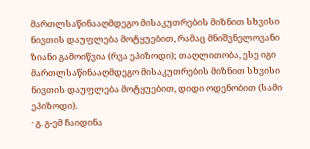მართლსაწინააღმდეგო მისაკუთრების მიზნით სხვისი ნივთის დაუფლება მოტყუებით, რამაც მნიშვნელოვანი ზიანი გამოიწვია (რვა ეპიზოდი); თაღლითობა, ესე იგი მართლსაწინააღმდეგო მისაკუთრების მიზნით სხვისი ნივთის დაუფლება მოტყუებით, დიდი ოდენობით (სამი ეპიზოდი).
· გ. გ-ემ ჩაიდინა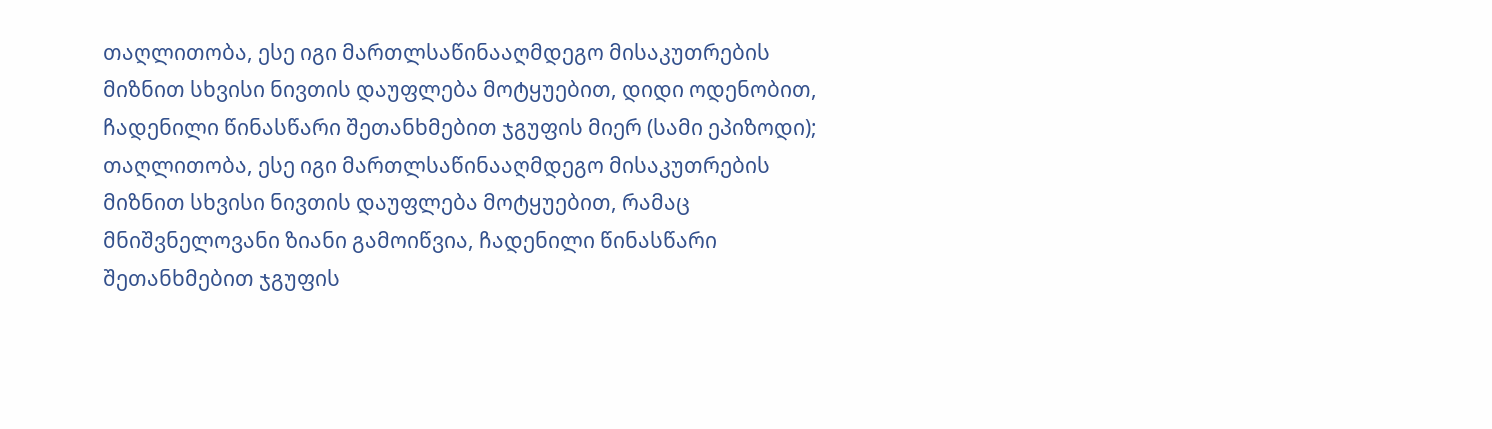თაღლითობა, ესე იგი მართლსაწინააღმდეგო მისაკუთრების მიზნით სხვისი ნივთის დაუფლება მოტყუებით, დიდი ოდენობით, ჩადენილი წინასწარი შეთანხმებით ჯგუფის მიერ (სამი ეპიზოდი); თაღლითობა, ესე იგი მართლსაწინააღმდეგო მისაკუთრების მიზნით სხვისი ნივთის დაუფლება მოტყუებით, რამაც მნიშვნელოვანი ზიანი გამოიწვია, ჩადენილი წინასწარი შეთანხმებით ჯგუფის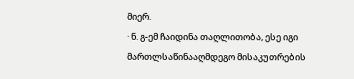მიერ.
· ნ. გ-ემ ჩაიდინა თაღლითობა, ესე იგი მართლსაწინააღმდეგო მისაკუთრების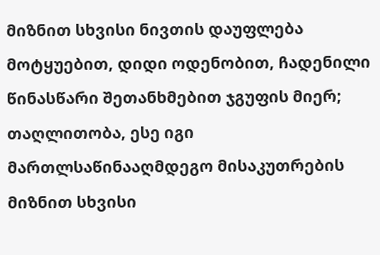მიზნით სხვისი ნივთის დაუფლება მოტყუებით, დიდი ოდენობით, ჩადენილი წინასწარი შეთანხმებით ჯგუფის მიერ; თაღლითობა, ესე იგი მართლსაწინააღმდეგო მისაკუთრების მიზნით სხვისი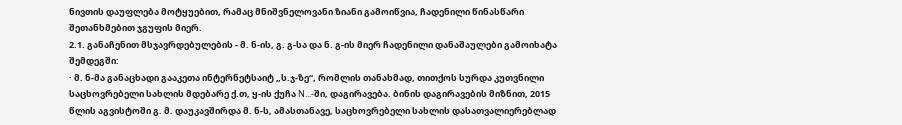ნივთის დაუფლება მოტყუებით, რამაც მნიშვნელოვანი ზიანი გამოიწვია, ჩადენილი წინასწარი შეთანხმებით ჯგუფის მიერ.
2.1. განაჩენით მსჯავრდებულების - მ. ნ-ის, გ. გ-სა და ნ. გ-ის მიერ ჩადენილი დანაშაულები გამოიხატა შემდეგში:
· მ. ნ-მა განაცხადი გააკეთა ინტერნეტსაიტ „ს.ჯ-ზე“, რომლის თანახმად, თითქოს სურდა კუთვნილი საცხოვრებელი სახლის მდებარე ქ.თ, ყ-ის ქუჩა N...-ში, დაგირავება. ბინის დაგირავების მიზნით, 2015 წლის აგვისტოში გ. მ. დაუკავშირდა მ. ნ-ს, ამასთანავე, საცხოვრებელი სახლის დასათვალიერებლად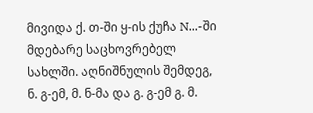მივიდა ქ. თ-ში ყ-ის ქუჩა N...-ში მდებარე საცხოვრებელ სახლში. აღნიშნულის შემდეგ, ნ. გ-ემ, მ. ნ-მა და გ. გ-ემ გ. მ.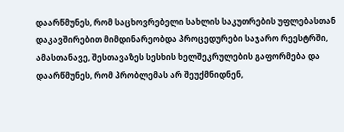დაარწმუნეს, რომ საცხოვრებელი სახლის საკუთრების უფლებასთან დაკავშირებით მიმდინარეობდა პროცედურები საჯარო რეესტრში, ამასთანავე, შესთავაზეს სესხის ხელშეკრულების გაფორმება და დაარწმუნეს, რომ პრობლემას არ შეუქმნიდნენ,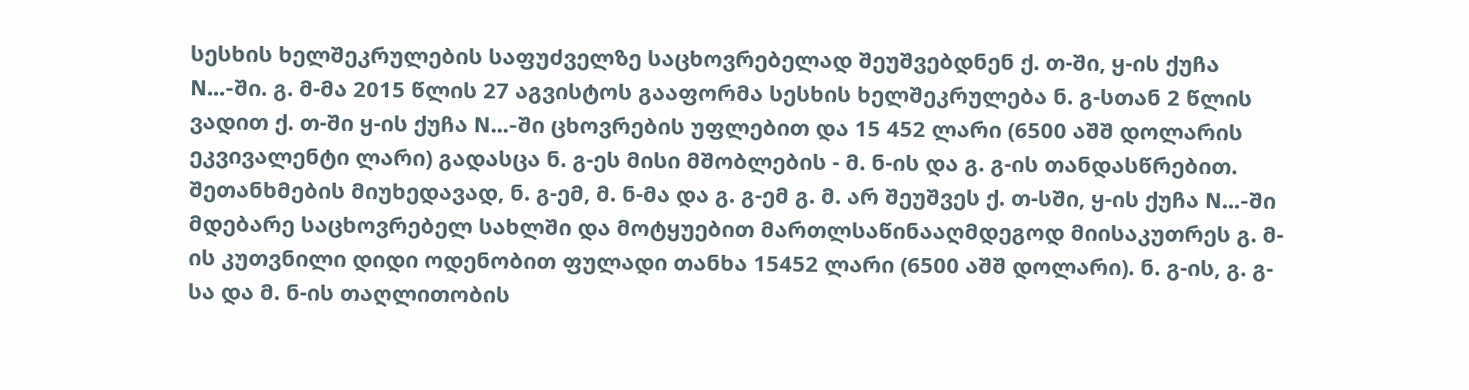სესხის ხელშეკრულების საფუძველზე საცხოვრებელად შეუშვებდნენ ქ. თ-ში, ყ-ის ქუჩა N...-ში. გ. მ-მა 2015 წლის 27 აგვისტოს გააფორმა სესხის ხელშეკრულება ნ. გ-სთან 2 წლის ვადით ქ. თ-ში ყ-ის ქუჩა N...-ში ცხოვრების უფლებით და 15 452 ლარი (6500 აშშ დოლარის ეკვივალენტი ლარი) გადასცა ნ. გ-ეს მისი მშობლების - მ. ნ-ის და გ. გ-ის თანდასწრებით. შეთანხმების მიუხედავად, ნ. გ-ემ, მ. ნ-მა და გ. გ-ემ გ. მ. არ შეუშვეს ქ. თ-სში, ყ-ის ქუჩა N...-ში მდებარე საცხოვრებელ სახლში და მოტყუებით მართლსაწინააღმდეგოდ მიისაკუთრეს გ. მ-ის კუთვნილი დიდი ოდენობით ფულადი თანხა 15452 ლარი (6500 აშშ დოლარი). ნ. გ-ის, გ. გ-სა და მ. ნ-ის თაღლითობის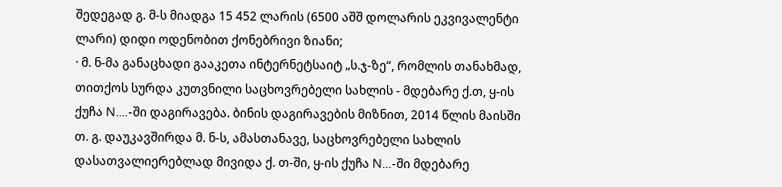შედეგად გ. მ-ს მიადგა 15 452 ლარის (6500 აშშ დოლარის ეკვივალენტი ლარი) დიდი ოდენობით ქონებრივი ზიანი;
· მ. ნ-მა განაცხადი გააკეთა ინტერნეტსაიტ „ს.ჯ-ზე“, რომლის თანახმად, თითქოს სურდა კუთვნილი საცხოვრებელი სახლის - მდებარე ქ.თ, ყ-ის ქუჩა N....-ში დაგირავება. ბინის დაგირავების მიზნით, 2014 წლის მაისში თ. გ. დაუკავშირდა მ. ნ-ს, ამასთანავე, საცხოვრებელი სახლის დასათვალიერებლად მივიდა ქ. თ-ში, ყ-ის ქუჩა N...-ში მდებარე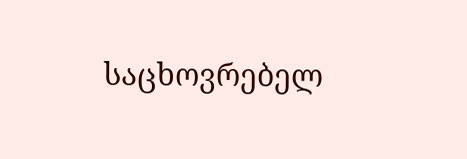საცხოვრებელ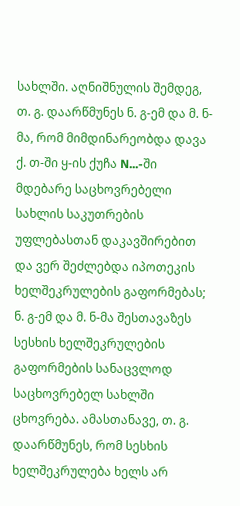სახლში. აღნიშნულის შემდეგ, თ. გ. დაარწმუნეს ნ. გ-ემ და მ. ნ-მა, რომ მიმდინარეობდა დავა ქ. თ-ში ყ-ის ქუჩა N...-ში მდებარე საცხოვრებელი სახლის საკუთრების უფლებასთან დაკავშირებით და ვერ შეძლებდა იპოთეკის ხელშეკრულების გაფორმებას; ნ. გ-ემ და მ. ნ-მა შესთავაზეს სესხის ხელშეკრულების გაფორმების სანაცვლოდ საცხოვრებელ სახლში ცხოვრება. ამასთანავე, თ. გ. დაარწმუნეს, რომ სესხის ხელშეკრულება ხელს არ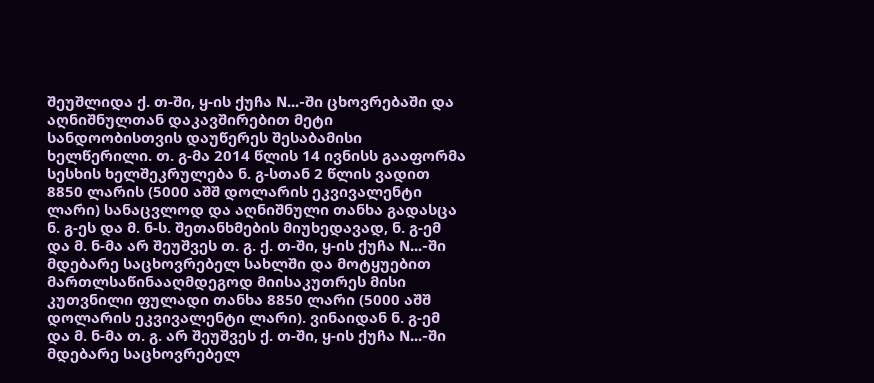შეუშლიდა ქ. თ-ში, ყ-ის ქუჩა N...-ში ცხოვრებაში და აღნიშნულთან დაკავშირებით მეტი სანდოობისთვის დაუწერეს შესაბამისი ხელწერილი. თ. გ-მა 2014 წლის 14 ივნისს გააფორმა სესხის ხელშეკრულება ნ. გ-სთან 2 წლის ვადით 8850 ლარის (5000 აშშ დოლარის ეკვივალენტი ლარი) სანაცვლოდ და აღნიშნული თანხა გადასცა ნ. გ-ეს და მ. ნ-ს. შეთანხმების მიუხედავად, ნ. გ-ემ და მ. ნ-მა არ შეუშვეს თ. გ. ქ. თ-ში, ყ-ის ქუჩა N...-ში მდებარე საცხოვრებელ სახლში და მოტყუებით მართლსაწინააღმდეგოდ მიისაკუთრეს მისი კუთვნილი ფულადი თანხა 8850 ლარი (5000 აშშ დოლარის ეკვივალენტი ლარი). ვინაიდან ნ. გ-ემ და მ. ნ-მა თ. გ. არ შეუშვეს ქ. თ-ში, ყ-ის ქუჩა N...-ში მდებარე საცხოვრებელ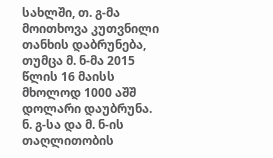სახლში, თ. გ-მა მოითხოვა კუთვნილი თანხის დაბრუნება, თუმცა მ. ნ-მა 2015 წლის 16 მაისს მხოლოდ 1000 აშშ დოლარი დაუბრუნა. ნ. გ-სა და მ. ნ-ის თაღლითობის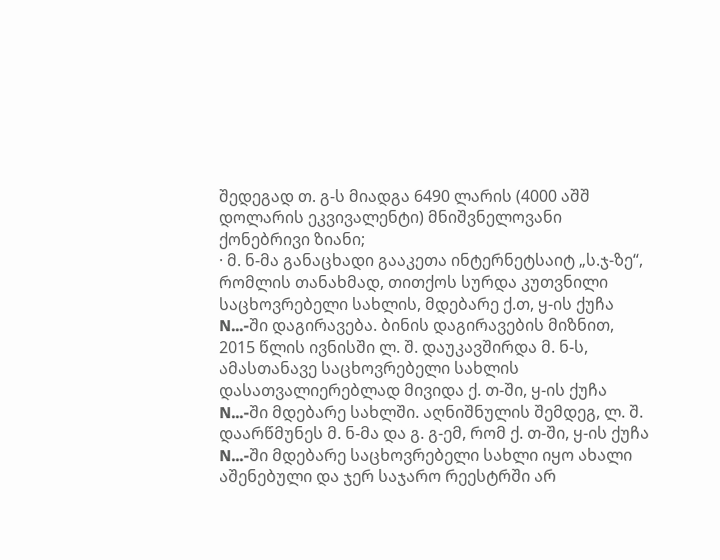შედეგად თ. გ-ს მიადგა 6490 ლარის (4000 აშშ დოლარის ეკვივალენტი) მნიშვნელოვანი ქონებრივი ზიანი;
· მ. ნ-მა განაცხადი გააკეთა ინტერნეტსაიტ „ს.ჯ-ზე“, რომლის თანახმად, თითქოს სურდა კუთვნილი საცხოვრებელი სახლის, მდებარე ქ.თ, ყ-ის ქუჩა N...-ში დაგირავება. ბინის დაგირავების მიზნით, 2015 წლის ივნისში ლ. შ. დაუკავშირდა მ. ნ-ს, ამასთანავე საცხოვრებელი სახლის დასათვალიერებლად მივიდა ქ. თ-ში, ყ-ის ქუჩა N...-ში მდებარე სახლში. აღნიშნულის შემდეგ, ლ. შ. დაარწმუნეს მ. ნ-მა და გ. გ-ემ, რომ ქ. თ-ში, ყ-ის ქუჩა N...-ში მდებარე საცხოვრებელი სახლი იყო ახალი აშენებული და ჯერ საჯარო რეესტრში არ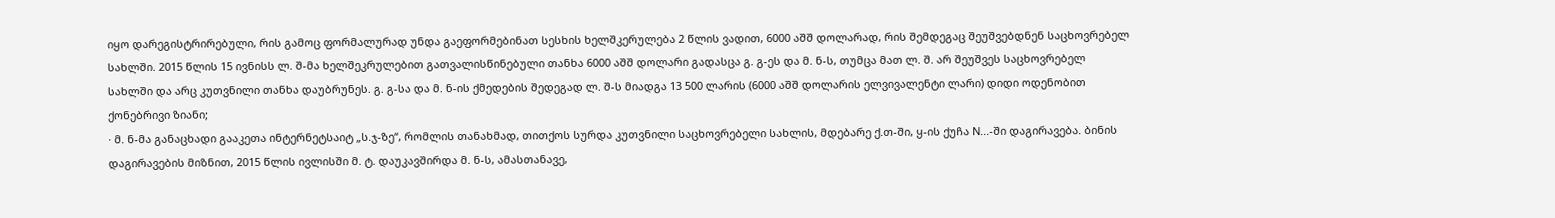იყო დარეგისტრირებული, რის გამოც ფორმალურად უნდა გაეფორმებინათ სესხის ხელშკერულება 2 წლის ვადით, 6000 აშშ დოლარად, რის შემდეგაც შეუშვებდნენ საცხოვრებელ სახლში. 2015 წლის 15 ივნისს ლ. შ-მა ხელშეკრულებით გათვალისწინებული თანხა 6000 აშშ დოლარი გადასცა გ. გ-ეს და მ. ნ-ს, თუმცა მათ ლ. შ. არ შეუშვეს საცხოვრებელ სახლში და არც კუთვნილი თანხა დაუბრუნეს. გ. გ-სა და მ. ნ-ის ქმედების შედეგად ლ. შ-ს მიადგა 13 500 ლარის (6000 აშშ დოლარის ელვივალენტი ლარი) დიდი ოდენობით ქონებრივი ზიანი;
· მ. ნ-მა განაცხადი გააკეთა ინტერნეტსაიტ „ს.ჯ-ზე“, რომლის თანახმად, თითქოს სურდა კუთვნილი საცხოვრებელი სახლის, მდებარე ქ.თ-ში, ყ-ის ქუჩა N...-ში დაგირავება. ბინის დაგირავების მიზნით, 2015 წლის ივლისში მ. ტ. დაუკავშირდა მ. ნ-ს, ამასთანავე,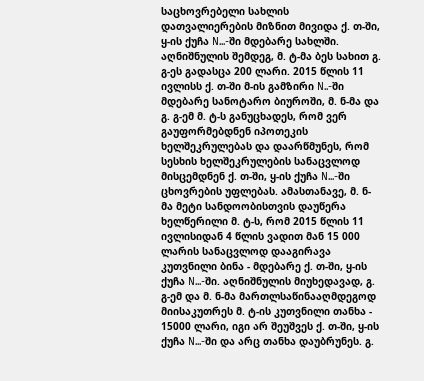საცხოვრებელი სახლის დათვალიერების მიზნით მივიდა ქ. თ-ში, ყ-ის ქუჩა N...-ში მდებარე სახლში. აღნიშნულის შემდეგ, მ. ტ-მა ბეს სახით გ. გ-ეს გადასცა 200 ლარი. 2015 წლის 11 ივლისს ქ. თ-ში მ-ის გამზირი N..-ში მდებარე სანოტარო ბიუროში, მ. ნ-მა და გ. გ-ემ მ. ტ-ს განუცხადეს, რომ ვერ გაუფორმებდნენ იპოთეკის ხელშეკრულებას და დაარწმუნეს, რომ სესხის ხელშეკრულების სანაცვლოდ მისცემდნენ ქ. თ-ში, ყ-ის ქუჩა N...-ში ცხოვრების უფლებას. ამასთანავე, მ. ნ-მა მეტი სანდოობისთვის დაუწერა ხელწერილი მ. ტ-ს, რომ 2015 წლის 11 ივლისიდან 4 წლის ვადით მან 15 000 ლარის სანაცვლოდ დააგირავა კუთვნილი ბინა - მდებარე ქ. თ-ში, ყ-ის ქუჩა N...-ში. აღნიშნულის მიუხედავად, გ. გ-ემ და მ. ნ-მა მართლსაწინააღმდეგოდ მიისაკუთრეს მ. ტ-ის კუთვნილი თანხა - 15000 ლარი, იგი არ შეუშვეს ქ. თ-ში, ყ-ის ქუჩა N...-ში და არც თანხა დაუბრუნეს. გ.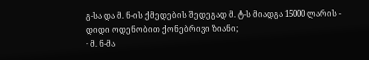გ-სა და მ. ნ-ის ქმედების შედეგად მ. ტ-ს მიადგა 15000 ლარის - დიდი ოდენობით ქონებრივი ზიანი;
· მ. ნ-მა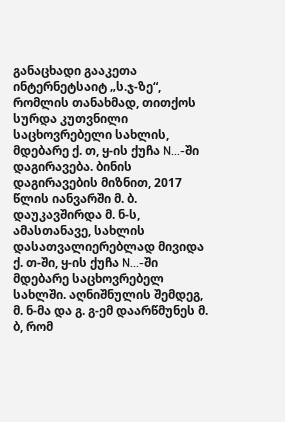განაცხადი გააკეთა ინტერნეტსაიტ „ს.ჯ-ზე“, რომლის თანახმად, თითქოს სურდა კუთვნილი საცხოვრებელი სახლის, მდებარე ქ. თ, ყ-ის ქუჩა N...-ში დაგირავება. ბინის დაგირავების მიზნით, 2017 წლის იანვარში მ. ბ. დაუკავშირდა მ. ნ-ს, ამასთანავე, სახლის დასათვალიერებლად მივიდა ქ. თ-ში, ყ-ის ქუჩა N...-ში მდებარე საცხოვრებელ სახლში. აღნიშნულის შემდეგ, მ. ნ-მა და გ. გ-ემ დაარწმუნეს მ. ბ, რომ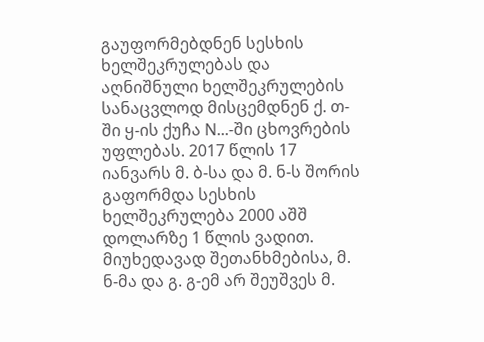გაუფორმებდნენ სესხის ხელშეკრულებას და აღნიშნული ხელშეკრულების სანაცვლოდ მისცემდნენ ქ. თ-ში ყ-ის ქუჩა N...-ში ცხოვრების უფლებას. 2017 წლის 17 იანვარს მ. ბ-სა და მ. ნ-ს შორის გაფორმდა სესხის ხელშეკრულება 2000 აშშ დოლარზე 1 წლის ვადით. მიუხედავად შეთანხმებისა, მ. ნ-მა და გ. გ-ემ არ შეუშვეს მ.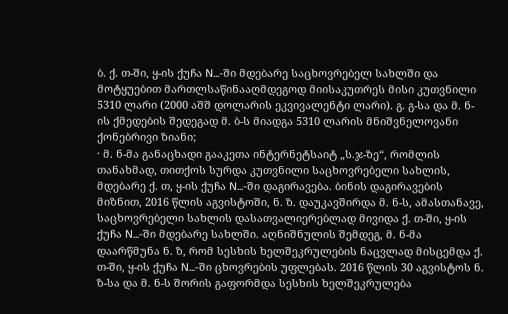ბ. ქ. თ-ში, ყ-ის ქუჩა N...-ში მდებარე საცხოვრებელ სახლში და მოტყუებით მართლსაწინააღმდეგოდ მიისაკუთრეს მისი კუთვნილი 5310 ლარი (2000 აშშ დოლარის ეკვივალენტი ლარი). გ. გ-სა და მ. ნ-ის ქმედების შედეგად მ. ბ-ს მიადგა 5310 ლარის მნიშვნელოვანი ქონებრივი ზიანი;
· მ. ნ-მა განაცხადი გააკეთა ინტერნეტსაიტ „ს.ჯ-ზე“, რომლის თანახმად, თითქოს სურდა კუთვნილი საცხოვრებელი სახლის, მდებარე ქ. თ, ყ-ის ქუჩა N...-ში დაგირავება. ბინის დაგირავების მიზნით, 2016 წლის აგვისტოში, ნ. ზ. დაუკავშირდა მ. ნ-ს, ამასთანავე, საცხოვრებელი სახლის დასათვალიერებლად მივიდა ქ. თ-ში, ყ-ის ქუჩა N...-ში მდებარე სახლში. აღნიშნულის შემდეგ, მ. ნ-მა დაარწმუნა ნ. ზ, რომ სესხის ხელშეკრულების ნაცვლად მისცემდა ქ. თ-ში, ყ-ის ქუჩა N...-ში ცხოვრების უფლებას. 2016 წლის 30 აგვისტოს ნ. ზ-სა და მ. ნ-ს შორის გაფორმდა სესხის ხელშეკრულება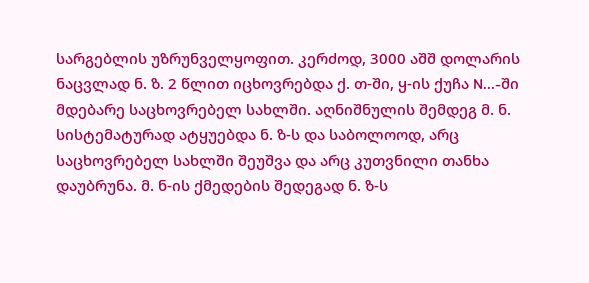სარგებლის უზრუნველყოფით. კერძოდ, 3000 აშშ დოლარის ნაცვლად ნ. ზ. 2 წლით იცხოვრებდა ქ. თ-ში, ყ-ის ქუჩა N...-ში მდებარე საცხოვრებელ სახლში. აღნიშნულის შემდეგ მ. ნ. სისტემატურად ატყუებდა ნ. ზ-ს და საბოლოოდ, არც საცხოვრებელ სახლში შეუშვა და არც კუთვნილი თანხა დაუბრუნა. მ. ნ-ის ქმედების შედეგად ნ. ზ-ს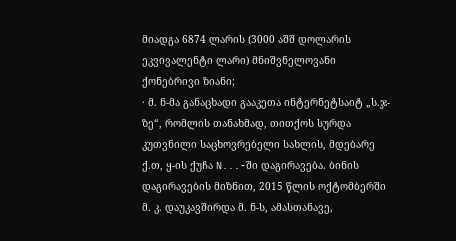მიადგა 6874 ლარის (3000 აშშ დოლარის ეკვივალენტი ლარი) მნიშვნელოვანი ქონებრივი ზიანი;
· მ. ნ-მა განაცხადი გააკეთა ინტერნეტსაიტ „ს.ჯ-ზე“, რომლის თანახმად, თითქოს სურდა კუთვნილი საცხოვრებელი სახლის, მდებარე ქ.თ, ყ-ის ქუჩა N...-ში დაგირავება. ბინის დაგირავების მიზნით, 2015 წლის ოქტომბერში მ. კ. დაუკავშირდა მ. ნ-ს, ამასთანავე,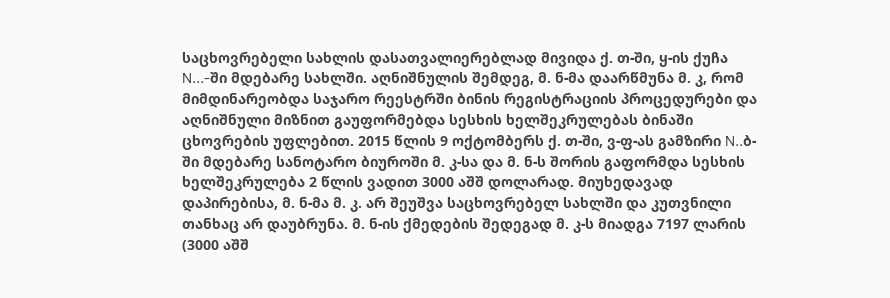საცხოვრებელი სახლის დასათვალიერებლად მივიდა ქ. თ-ში, ყ-ის ქუჩა N...-ში მდებარე სახლში. აღნიშნულის შემდეგ, მ. ნ-მა დაარწმუნა მ. კ, რომ მიმდინარეობდა საჯარო რეესტრში ბინის რეგისტრაციის პროცედურები და აღნიშნული მიზნით გაუფორმებდა სესხის ხელშეკრულებას ბინაში ცხოვრების უფლებით. 2015 წლის 9 ოქტომბერს ქ. თ-ში, ვ-ფ-ას გამზირი N..ბ-ში მდებარე სანოტარო ბიუროში მ. კ-სა და მ. ნ-ს შორის გაფორმდა სესხის ხელშეკრულება 2 წლის ვადით 3000 აშშ დოლარად. მიუხედავად დაპირებისა, მ. ნ-მა მ. კ. არ შეუშვა საცხოვრებელ სახლში და კუთვნილი თანხაც არ დაუბრუნა. მ. ნ-ის ქმედების შედეგად მ. კ-ს მიადგა 7197 ლარის (3000 აშშ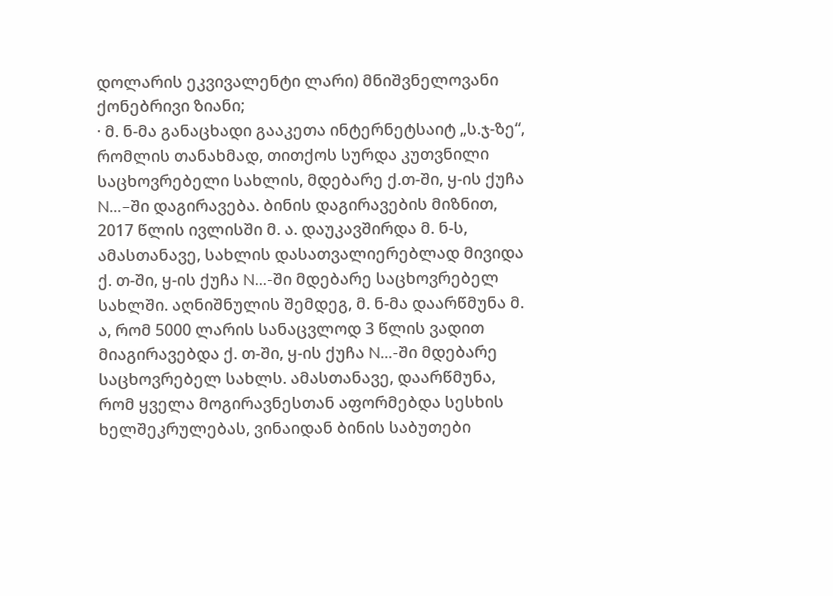დოლარის ეკვივალენტი ლარი) მნიშვნელოვანი ქონებრივი ზიანი;
· მ. ნ-მა განაცხადი გააკეთა ინტერნეტსაიტ „ს.ჯ-ზე“, რომლის თანახმად, თითქოს სურდა კუთვნილი საცხოვრებელი სახლის, მდებარე ქ.თ-ში, ყ-ის ქუჩა N...–ში დაგირავება. ბინის დაგირავების მიზნით, 2017 წლის ივლისში მ. ა. დაუკავშირდა მ. ნ-ს, ამასთანავე, სახლის დასათვალიერებლად მივიდა ქ. თ-ში, ყ-ის ქუჩა N...-ში მდებარე საცხოვრებელ სახლში. აღნიშნულის შემდეგ, მ. ნ-მა დაარწმუნა მ. ა, რომ 5000 ლარის სანაცვლოდ 3 წლის ვადით მიაგირავებდა ქ. თ-ში, ყ-ის ქუჩა N...-ში მდებარე საცხოვრებელ სახლს. ამასთანავე, დაარწმუნა, რომ ყველა მოგირავნესთან აფორმებდა სესხის ხელშეკრულებას, ვინაიდან ბინის საბუთები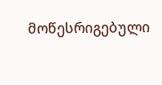მოწესრიგებული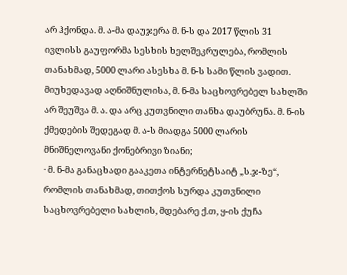არ ჰქონდა. მ. ა-მა დაუჯერა მ. ნ-ს და 2017 წლის 31 ივლისს გაუფორმა სესხის ხელშეკრულება, რომლის თანახმად, 5000 ლარი ასესხა მ. ნ-ს სამი წლის ვადით. მიუხედავად აღნიშნულისა, მ. ნ-მა საცხოვრებელ სახლში არ შეუშვა მ. ა. და არც კუთვნილი თანხა დაუბრუნა. მ. ნ-ის ქმედების შედეგად მ. ა-ს მიადგა 5000 ლარის მნიშნელოვანი ქონებრივი ზიანი;
· მ. ნ-მა განაცხადი გააკეთა ინტერნეტსაიტ „ს.ჯ-ზე“, რომლის თანახმად, თითქოს სურდა კუთვნილი საცხოვრებელი სახლის, მდებარე ქ.თ, ყ-ის ქუჩა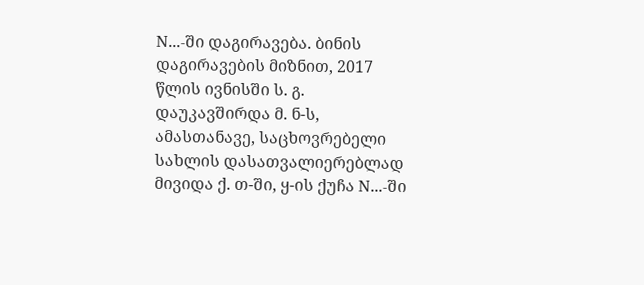N...-ში დაგირავება. ბინის დაგირავების მიზნით, 2017 წლის ივნისში ს. გ. დაუკავშირდა მ. ნ-ს, ამასთანავე, საცხოვრებელი სახლის დასათვალიერებლად მივიდა ქ. თ-ში, ყ-ის ქუჩა N...-ში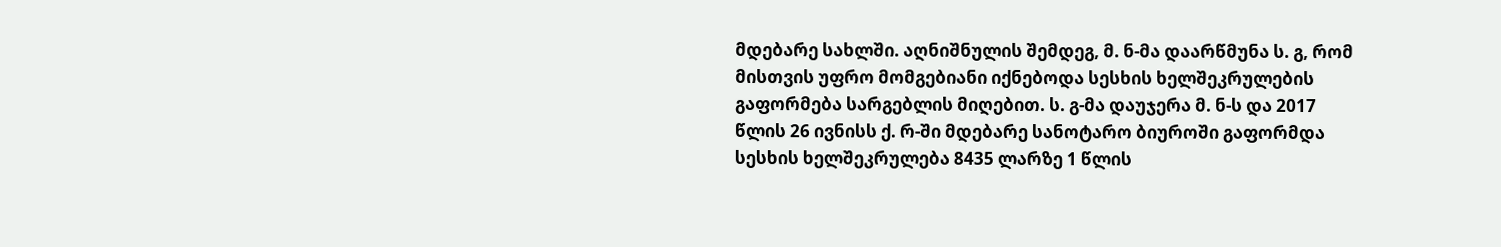მდებარე სახლში. აღნიშნულის შემდეგ, მ. ნ-მა დაარწმუნა ს. გ, რომ მისთვის უფრო მომგებიანი იქნებოდა სესხის ხელშეკრულების გაფორმება სარგებლის მიღებით. ს. გ-მა დაუჯერა მ. ნ-ს და 2017 წლის 26 ივნისს ქ. რ-ში მდებარე სანოტარო ბიუროში გაფორმდა სესხის ხელშეკრულება 8435 ლარზე 1 წლის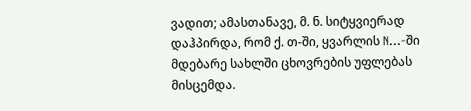ვადით; ამასთანავე, მ. ნ. სიტყვიერად დაჰპირდა, რომ ქ. თ-ში, ყვარლის N...-ში მდებარე სახლში ცხოვრების უფლებას მისცემდა.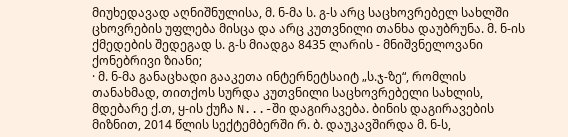მიუხედავად აღნიშნულისა, მ. ნ-მა ს. გ-ს არც საცხოვრებელ სახლში ცხოვრების უფლება მისცა და არც კუთვნილი თანხა დაუბრუნა. მ. ნ-ის ქმედების შედეგად ს. გ-ს მიადგა 8435 ლარის - მნიშვნელოვანი ქონებრივი ზიანი;
· მ. ნ-მა განაცხადი გააკეთა ინტერნეტსაიტ „ს.ჯ-ზე“, რომლის თანახმად, თითქოს სურდა კუთვნილი საცხოვრებელი სახლის, მდებარე ქ.თ, ყ-ის ქუჩა N...-ში დაგირავება. ბინის დაგირავების მიზნით, 2014 წლის სექტემბერში რ. ბ. დაუკავშირდა მ. ნ-ს,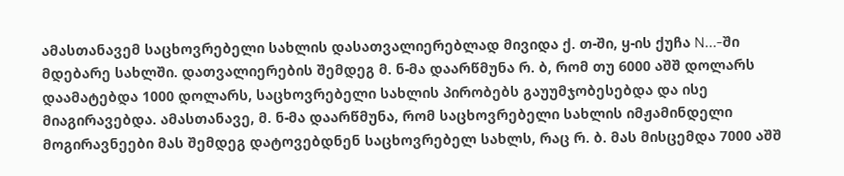ამასთანავემ საცხოვრებელი სახლის დასათვალიერებლად მივიდა ქ. თ-ში, ყ-ის ქუჩა N...-ში მდებარე სახლში. დათვალიერების შემდეგ მ. ნ-მა დაარწმუნა რ. ბ, რომ თუ 6000 აშშ დოლარს დაამატებდა 1000 დოლარს, საცხოვრებელი სახლის პირობებს გაუუმჯობესებდა და ისე მიაგირავებდა. ამასთანავე, მ. ნ-მა დაარწმუნა, რომ საცხოვრებელი სახლის იმჟამინდელი მოგირავნეები მას შემდეგ დატოვებდნენ საცხოვრებელ სახლს, რაც რ. ბ. მას მისცემდა 7000 აშშ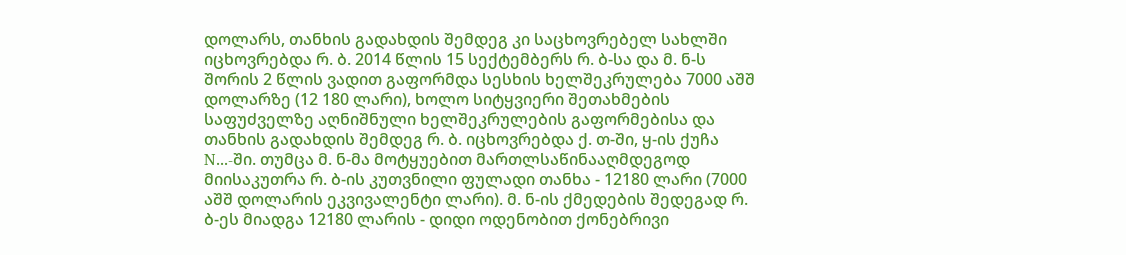დოლარს, თანხის გადახდის შემდეგ კი საცხოვრებელ სახლში იცხოვრებდა რ. ბ. 2014 წლის 15 სექტემბერს რ. ბ-სა და მ. ნ-ს შორის 2 წლის ვადით გაფორმდა სესხის ხელშეკრულება 7000 აშშ დოლარზე (12 180 ლარი), ხოლო სიტყვიერი შეთახმების საფუძველზე აღნიშნული ხელშეკრულების გაფორმებისა და თანხის გადახდის შემდეგ რ. ბ. იცხოვრებდა ქ. თ-ში, ყ-ის ქუჩა N...-ში. თუმცა მ. ნ-მა მოტყუებით მართლსაწინააღმდეგოდ მიისაკუთრა რ. ბ-ის კუთვნილი ფულადი თანხა - 12180 ლარი (7000 აშშ დოლარის ეკვივალენტი ლარი). მ. ნ-ის ქმედების შედეგად რ. ბ-ეს მიადგა 12180 ლარის - დიდი ოდენობით ქონებრივი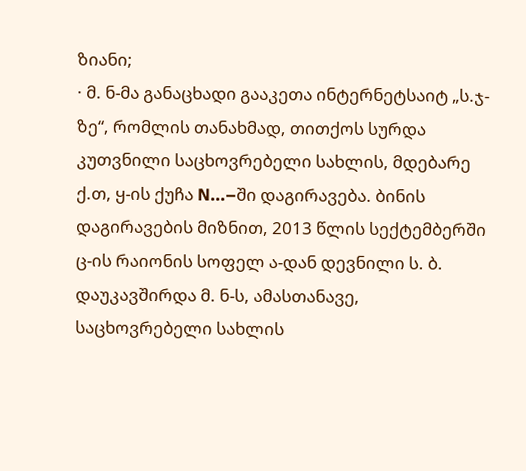ზიანი;
· მ. ნ-მა განაცხადი გააკეთა ინტერნეტსაიტ „ს.ჯ-ზე“, რომლის თანახმად, თითქოს სურდა კუთვნილი საცხოვრებელი სახლის, მდებარე ქ.თ, ყ-ის ქუჩა N...–ში დაგირავება. ბინის დაგირავების მიზნით, 2013 წლის სექტემბერში ც-ის რაიონის სოფელ ა-დან დევნილი ს. ბ. დაუკავშირდა მ. ნ-ს, ამასთანავე, საცხოვრებელი სახლის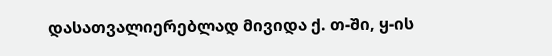დასათვალიერებლად მივიდა ქ. თ-ში, ყ-ის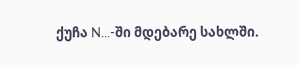ქუჩა N...-ში მდებარე სახლში.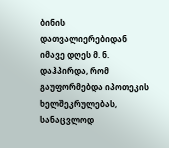ბინის დათვალიერებიდან იმავე დღეს მ. ნ. დაჰპირდა, რომ გაუფორმებდა იპოთეკის ხელშეკრულებას, სანაცვლოდ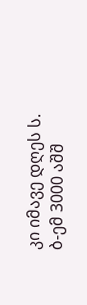კი იმავე დღეს ს. ბ-ემ 3000 აშშ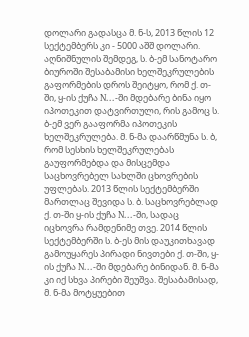დოლარი გადასცა მ. ნ-ს, 2013 წლის 12 სექტემბერს კი - 5000 აშშ დოლარი. აღნიშნულის შემდეგ, ს. ბ-ემ სანოტარო ბიუროში შესაბამისი ხელშეკრულების გაფორმების დროს შეიტყო, რომ ქ. თ-ში, ყ-ის ქუჩა N...-ში მდებარე ბინა იყო იპოთეკით დატვირთული, რის გამოც ს. ბ-ემ ვერ გააფორმა იპოთეკის ხელშეკრულება. მ. ნ-მა დაარწმუნა ს. ბ, რომ სესხის ხელშეკრულებას გაუფორმებდა და მისცემდა საცხოვრებელ სახლში ცხოვრების უფლებას. 2013 წლის სექტემბერში მართლაც შევიდა ს. ბ. საცხოვრებლად ქ. თ-ში ყ-ის ქუჩა N...-ში, სადაც იცხოვრა რამდენიმე თვე. 2014 წლის სექტემბერში ს. ბ-ეს მის დაუკითხავად გამოუყარეს პირადი ნივთები ქ. თ-ში, ყ-ის ქუჩა N...-ში მდებარე ბინიდან. მ. ნ-მა კი იქ სხვა პირები შეუშვა. შესაბამისად, მ. ნ-მა მოტყუებით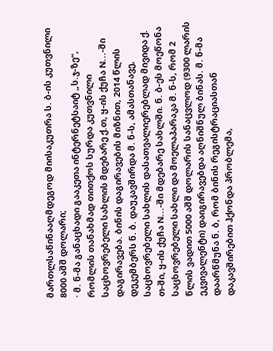მართლსაწინააღმდეგოდ მიისაკუთრა ს. ბ-ის კუთვნილი 8000 აშშ დოლარი;
· მ. ნ-მა განაცხადი გააკეთა ინტერნეტსაიტ „ს.ჯ-ზე“, რომლის თანახმად თითქოს სურდა კუთვნილი საცხოვრებელი სახლის მდებარე ქ.თ, ყ-ის ქუჩა N...-ში დაგირავება. ბინის დაგირავების მიზნით, 2014 წლის დეკემბერს ნ. ბ. დაუკავშირდა მ. ნ-ს, ამასთანავე, საცხოვრებელი სახლის დასათვალიერებლად მივიდა ქ. თ-ში, ყ-ის ქუჩა N...-ში მდებარე სახლში. ნ. ბ-ეს მოეწონა საცხოვრებელი სახლი და მოელაპარაკა მ. ნ-ს, რომ 2 წლის ვადით 5000 აშშ დოლარის სანაცვლოდ (9300 ლარის ეკვივალენტი) დაიგირავებდა აღნიშნულ ბინას. მ. ნ-მა დაარწმუნა ნ. ბ, რომ ბინის რეგისტრაციასთან დაკავშირებით ჰქონდა პრობლემა,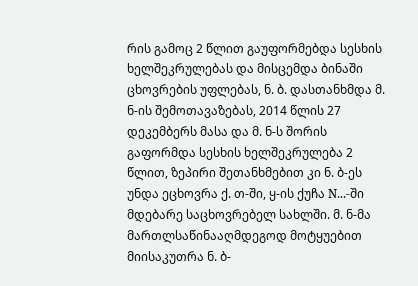რის გამოც 2 წლით გაუფორმებდა სესხის ხელშეკრულებას და მისცემდა ბინაში ცხოვრების უფლებას, ნ. ბ. დასთანხმდა მ. ნ-ის შემოთავაზებას, 2014 წლის 27 დეკემბერს მასა და მ. ნ-ს შორის გაფორმდა სესხის ხელშეკრულება 2 წლით, ზეპირი შეთანხმებით კი ნ. ბ-ეს უნდა ეცხოვრა ქ. თ-ში, ყ-ის ქუჩა N...-ში მდებარე საცხოვრებელ სახლში. მ. ნ-მა მართლსაწინააღმდეგოდ მოტყუებით მიისაკუთრა ნ. ბ-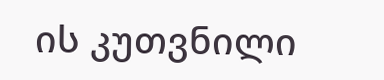ის კუთვნილი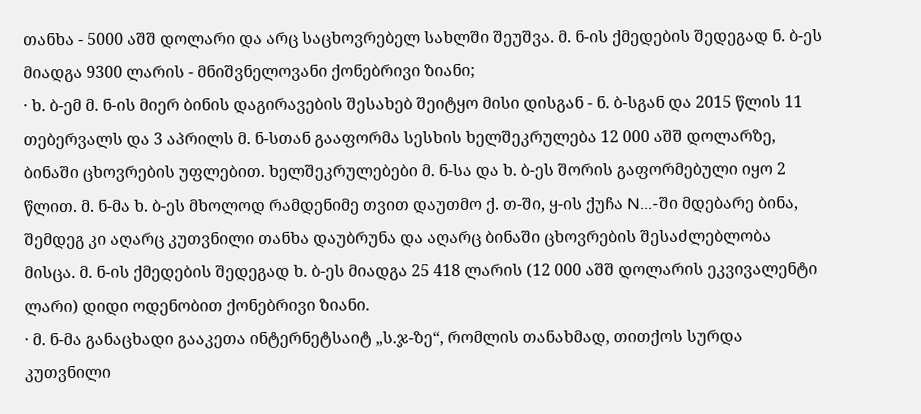თანხა - 5000 აშშ დოლარი და არც საცხოვრებელ სახლში შეუშვა. მ. ნ-ის ქმედების შედეგად ნ. ბ-ეს მიადგა 9300 ლარის - მნიშვნელოვანი ქონებრივი ზიანი;
· ხ. ბ-ემ მ. ნ-ის მიერ ბინის დაგირავების შესახებ შეიტყო მისი დისგან - ნ. ბ-სგან და 2015 წლის 11 თებერვალს და 3 აპრილს მ. ნ-სთან გააფორმა სესხის ხელშეკრულება 12 000 აშშ დოლარზე, ბინაში ცხოვრების უფლებით. ხელშეკრულებები მ. ნ-სა და ხ. ბ-ეს შორის გაფორმებული იყო 2 წლით. მ. ნ-მა ხ. ბ-ეს მხოლოდ რამდენიმე თვით დაუთმო ქ. თ-ში, ყ-ის ქუჩა N...-ში მდებარე ბინა, შემდეგ კი აღარც კუთვნილი თანხა დაუბრუნა და აღარც ბინაში ცხოვრების შესაძლებლობა მისცა. მ. ნ-ის ქმედების შედეგად ხ. ბ-ეს მიადგა 25 418 ლარის (12 000 აშშ დოლარის ეკვივალენტი ლარი) დიდი ოდენობით ქონებრივი ზიანი.
· მ. ნ-მა განაცხადი გააკეთა ინტერნეტსაიტ „ს.ჯ-ზე“, რომლის თანახმად, თითქოს სურდა კუთვნილი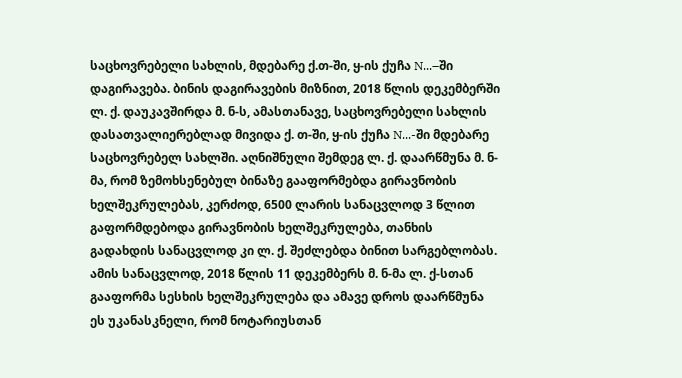საცხოვრებელი სახლის, მდებარე ქ.თ-ში, ყ-ის ქუჩა N...–ში დაგირავება. ბინის დაგირავების მიზნით, 2018 წლის დეკემბერში ლ. ქ. დაუკავშირდა მ. ნ-ს, ამასთანავე, საცხოვრებელი სახლის დასათვალიერებლად მივიდა ქ. თ-ში, ყ-ის ქუჩა N...-ში მდებარე საცხოვრებელ სახლში. აღნიშნული შემდეგ ლ. ქ. დაარწმუნა მ. ნ-მა, რომ ზემოხსენებულ ბინაზე გააფორმებდა გირავნობის ხელშეკრულებას, კერძოდ, 6500 ლარის სანაცვლოდ 3 წლით გაფორმდებოდა გირავნობის ხელშეკრულება, თანხის გადახდის სანაცვლოდ კი ლ. ქ. შეძლებდა ბინით სარგებლობას. ამის სანაცვლოდ, 2018 წლის 11 დეკემბერს მ. ნ-მა ლ. ქ-სთან გააფორმა სესხის ხელშეკრულება და ამავე დროს დაარწმუნა ეს უკანასკნელი, რომ ნოტარიუსთან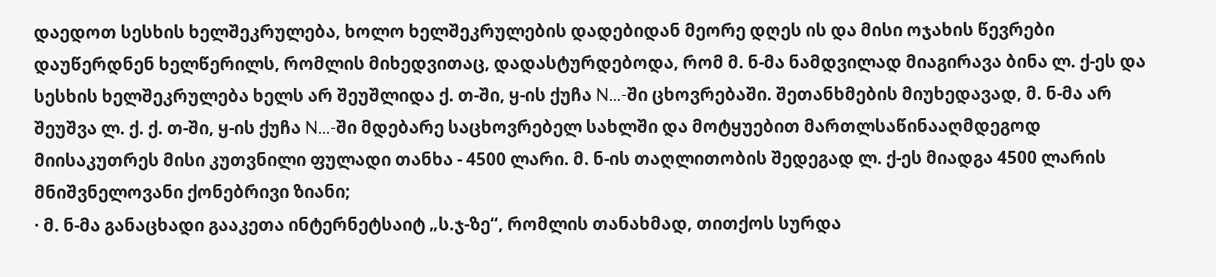დაედოთ სესხის ხელშეკრულება, ხოლო ხელშეკრულების დადებიდან მეორე დღეს ის და მისი ოჯახის წევრები დაუწერდნენ ხელწერილს, რომლის მიხედვითაც, დადასტურდებოდა, რომ მ. ნ-მა ნამდვილად მიაგირავა ბინა ლ. ქ-ეს და სესხის ხელშეკრულება ხელს არ შეუშლიდა ქ. თ-ში, ყ-ის ქუჩა N...-ში ცხოვრებაში. შეთანხმების მიუხედავად, მ. ნ-მა არ შეუშვა ლ. ქ. ქ. თ-ში, ყ-ის ქუჩა N...-ში მდებარე საცხოვრებელ სახლში და მოტყუებით მართლსაწინააღმდეგოდ მიისაკუთრეს მისი კუთვნილი ფულადი თანხა - 4500 ლარი. მ. ნ-ის თაღლითობის შედეგად ლ. ქ-ეს მიადგა 4500 ლარის მნიშვნელოვანი ქონებრივი ზიანი;
· მ. ნ-მა განაცხადი გააკეთა ინტერნეტსაიტ „ს.ჯ-ზე“, რომლის თანახმად, თითქოს სურდა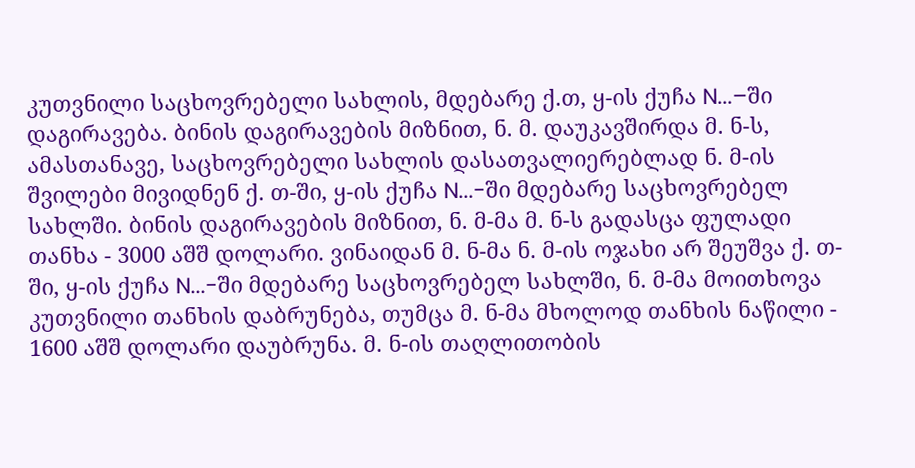კუთვნილი საცხოვრებელი სახლის, მდებარე ქ.თ, ყ-ის ქუჩა N...–ში დაგირავება. ბინის დაგირავების მიზნით, ნ. მ. დაუკავშირდა მ. ნ-ს, ამასთანავე, საცხოვრებელი სახლის დასათვალიერებლად ნ. მ-ის შვილები მივიდნენ ქ. თ-ში, ყ-ის ქუჩა N...-ში მდებარე საცხოვრებელ სახლში. ბინის დაგირავების მიზნით, ნ. მ-მა მ. ნ-ს გადასცა ფულადი თანხა - 3000 აშშ დოლარი. ვინაიდან მ. ნ-მა ნ. მ-ის ოჯახი არ შეუშვა ქ. თ-ში, ყ-ის ქუჩა N...-ში მდებარე საცხოვრებელ სახლში, ნ. მ-მა მოითხოვა კუთვნილი თანხის დაბრუნება, თუმცა მ. ნ-მა მხოლოდ თანხის ნაწილი - 1600 აშშ დოლარი დაუბრუნა. მ. ნ-ის თაღლითობის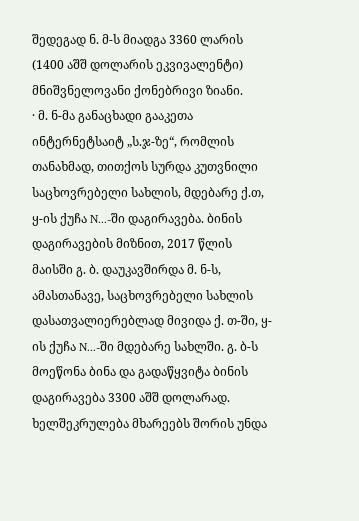შედეგად ნ. მ-ს მიადგა 3360 ლარის (1400 აშშ დოლარის ეკვივალენტი) მნიშვნელოვანი ქონებრივი ზიანი.
· მ. ნ-მა განაცხადი გააკეთა ინტერნეტსაიტ „ს.ჯ-ზე“, რომლის თანახმად, თითქოს სურდა კუთვნილი საცხოვრებელი სახლის, მდებარე ქ.თ, ყ-ის ქუჩა N...-ში დაგირავება. ბინის დაგირავების მიზნით, 2017 წლის მაისში გ. ბ. დაუკავშირდა მ. ნ-ს, ამასთანავე, საცხოვრებელი სახლის დასათვალიერებლად მივიდა ქ. თ-ში, ყ-ის ქუჩა N...-ში მდებარე სახლში. გ. ბ-ს მოეწონა ბინა და გადაწყვიტა ბინის დაგირავება 3300 აშშ დოლარად. ხელშეკრულება მხარეებს შორის უნდა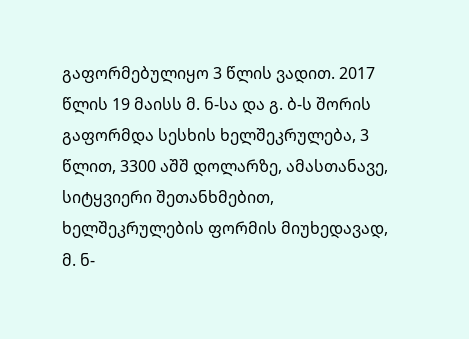გაფორმებულიყო 3 წლის ვადით. 2017 წლის 19 მაისს მ. ნ-სა და გ. ბ-ს შორის გაფორმდა სესხის ხელშეკრულება, 3 წლით, 3300 აშშ დოლარზე, ამასთანავე, სიტყვიერი შეთანხმებით, ხელშეკრულების ფორმის მიუხედავად, მ. ნ-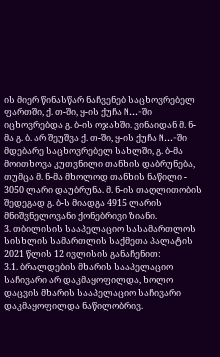ის მიერ წინასწარ ნაჩვენებ საცხოვრებელ ფართში, ქ. თ-ში, ყ-ის ქუჩა N...-ში იცხოვრებდა გ. ბ-ის ოჯახში. ვინაიდან მ. ნ-მა გ. ბ. არ შეუშვა ქ. თ-ში, ყ-ის ქუჩა N...-ში მდებარე საცხოვრებელ სახლში, გ. ბ-მა მოითხოვა კუთვნილი თანხის დაბრუნება, თუმცა მ. ნ-მა მხოლოდ თანხის ნაწილი - 3050 ლარი დაუბრუნა. მ. ნ-ის თაღლითობის შედეგად გ. ბ-ს მიადგა 4915 ლარის მნიშვნელოვანი ქონებრივი ზიანი.
3. თბილისის სააპელაციო სასამართლოს სისხლის სამართლის საქმეთა პალატის 2021 წლის 12 ივლისის განაჩენით:
3.1. ბრალდების მხარის სააპელაციო საჩივარი არ დაკმაყოფილდა, ხოლო დაცვის მხარის სააპელაციო საჩივარი დაკმაყოფილდა ნაწილობრივ.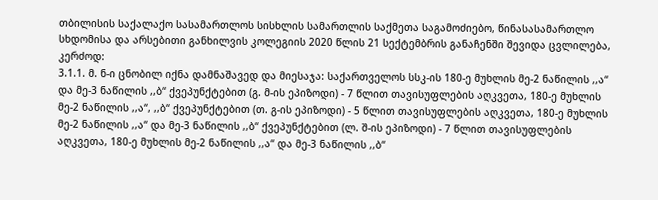თბილისის საქალაქო სასამართლოს სისხლის სამართლის საქმეთა საგამოძიებო, წინასასამართლო სხდომისა და არსებითი განხილვის კოლეგიის 2020 წლის 21 სექტემბრის განაჩენში შევიდა ცვლილება, კერძოდ:
3.1.1. მ. ნ-ი ცნობილ იქნა დამნაშავედ და მიესაჯა: საქართველოს სსკ-ის 180-ე მუხლის მე-2 ნაწილის ,,ა“ და მე-3 ნაწილის ,,ბ“ ქვეპუნქტებით (გ. მ-ის ეპიზოდი) - 7 წლით თავისუფლების აღკვეთა, 180-ე მუხლის მე-2 ნაწილის ,,ა“, ,,ბ“ ქვეპუნქტებით (თ. გ-ის ეპიზოდი) - 5 წლით თავისუფლების აღკვეთა, 180-ე მუხლის მე-2 ნაწილის ,,ა“ და მე-3 ნაწილის ,,ბ“ ქვეპუნქტებით (ლ. შ-ის ეპიზოდი) - 7 წლით თავისუფლების აღკვეთა, 180-ე მუხლის მე-2 ნაწილის ,,ა“ და მე-3 ნაწილის ,,ბ“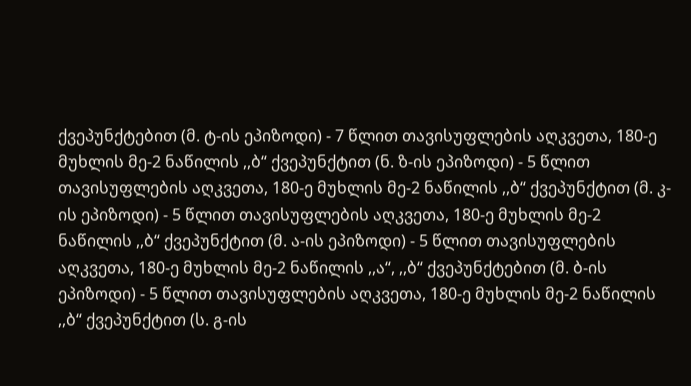ქვეპუნქტებით (მ. ტ-ის ეპიზოდი) - 7 წლით თავისუფლების აღკვეთა, 180-ე მუხლის მე-2 ნაწილის ,,ბ“ ქვეპუნქტით (ნ. ზ-ის ეპიზოდი) - 5 წლით თავისუფლების აღკვეთა, 180-ე მუხლის მე-2 ნაწილის ,,ბ“ ქვეპუნქტით (მ. კ-ის ეპიზოდი) - 5 წლით თავისუფლების აღკვეთა, 180-ე მუხლის მე-2 ნაწილის ,,ბ“ ქვეპუნქტით (მ. ა-ის ეპიზოდი) - 5 წლით თავისუფლების აღკვეთა, 180-ე მუხლის მე-2 ნაწილის ,,ა“, ,,ბ“ ქვეპუნქტებით (მ. ბ-ის ეპიზოდი) - 5 წლით თავისუფლების აღკვეთა, 180-ე მუხლის მე-2 ნაწილის ,,ბ“ ქვეპუნქტით (ს. გ-ის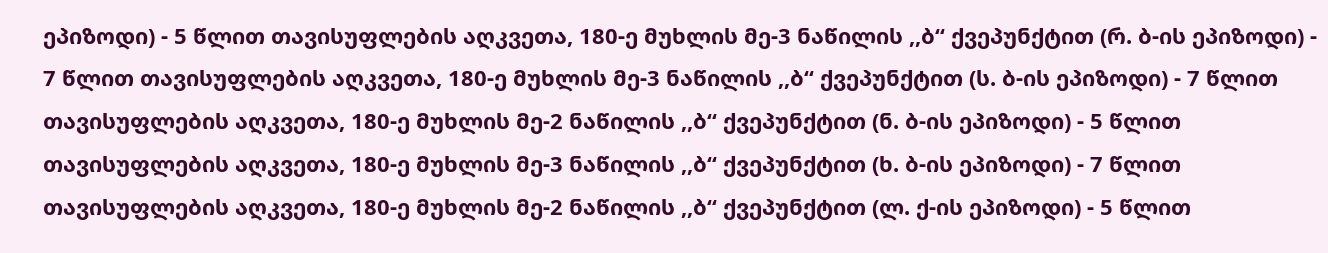ეპიზოდი) - 5 წლით თავისუფლების აღკვეთა, 180-ე მუხლის მე-3 ნაწილის ,,ბ“ ქვეპუნქტით (რ. ბ-ის ეპიზოდი) - 7 წლით თავისუფლების აღკვეთა, 180-ე მუხლის მე-3 ნაწილის ,,ბ“ ქვეპუნქტით (ს. ბ-ის ეპიზოდი) - 7 წლით თავისუფლების აღკვეთა, 180-ე მუხლის მე-2 ნაწილის ,,ბ“ ქვეპუნქტით (ნ. ბ-ის ეპიზოდი) - 5 წლით თავისუფლების აღკვეთა, 180-ე მუხლის მე-3 ნაწილის ,,ბ“ ქვეპუნქტით (ხ. ბ-ის ეპიზოდი) - 7 წლით თავისუფლების აღკვეთა, 180-ე მუხლის მე-2 ნაწილის ,,ბ“ ქვეპუნქტით (ლ. ქ-ის ეპიზოდი) - 5 წლით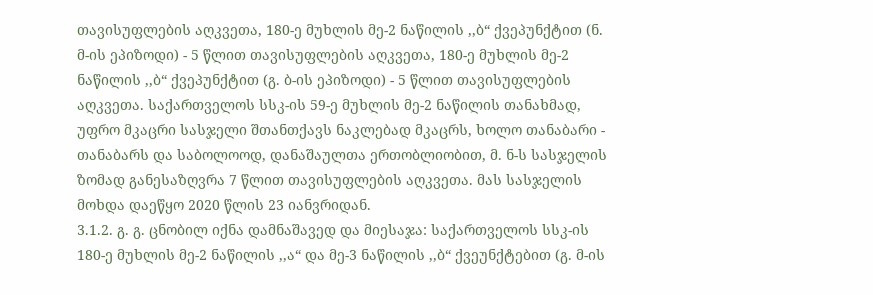თავისუფლების აღკვეთა, 180-ე მუხლის მე-2 ნაწილის ,,ბ“ ქვეპუნქტით (ნ. მ-ის ეპიზოდი) - 5 წლით თავისუფლების აღკვეთა, 180-ე მუხლის მე-2 ნაწილის ,,ბ“ ქვეპუნქტით (გ. ბ-ის ეპიზოდი) - 5 წლით თავისუფლების აღკვეთა. საქართველოს სსკ-ის 59-ე მუხლის მე-2 ნაწილის თანახმად, უფრო მკაცრი სასჯელი შთანთქავს ნაკლებად მკაცრს, ხოლო თანაბარი - თანაბარს და საბოლოოდ, დანაშაულთა ერთობლიობით, მ. ნ-ს სასჯელის ზომად განესაზღვრა 7 წლით თავისუფლების აღკვეთა. მას სასჯელის მოხდა დაეწყო 2020 წლის 23 იანვრიდან.
3.1.2. გ. გ. ცნობილ იქნა დამნაშავედ და მიესაჯა: საქართველოს სსკ-ის 180-ე მუხლის მე-2 ნაწილის ,,ა“ და მე-3 ნაწილის ,,ბ“ ქვეუნქტებით (გ. მ-ის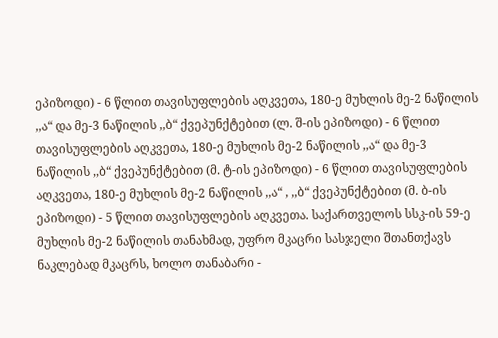ეპიზოდი) - 6 წლით თავისუფლების აღკვეთა, 180-ე მუხლის მე-2 ნაწილის ,,ა“ და მე-3 ნაწილის ,,ბ“ ქვეპუნქტებით (ლ. შ-ის ეპიზოდი) - 6 წლით თავისუფლების აღკვეთა, 180-ე მუხლის მე-2 ნაწილის ,,ა“ და მე-3 ნაწილის ,,ბ“ ქვეპუნქტებით (მ. ტ-ის ეპიზოდი) - 6 წლით თავისუფლების აღკვეთა, 180-ე მუხლის მე-2 ნაწილის ,,ა“ , ,,ბ“ ქვეპუნქტებით (მ. ბ-ის ეპიზოდი) - 5 წლით თავისუფლების აღკვეთა. საქართველოს სსკ-ის 59-ე მუხლის მე-2 ნაწილის თანახმად, უფრო მკაცრი სასჯელი შთანთქავს ნაკლებად მკაცრს, ხოლო თანაბარი -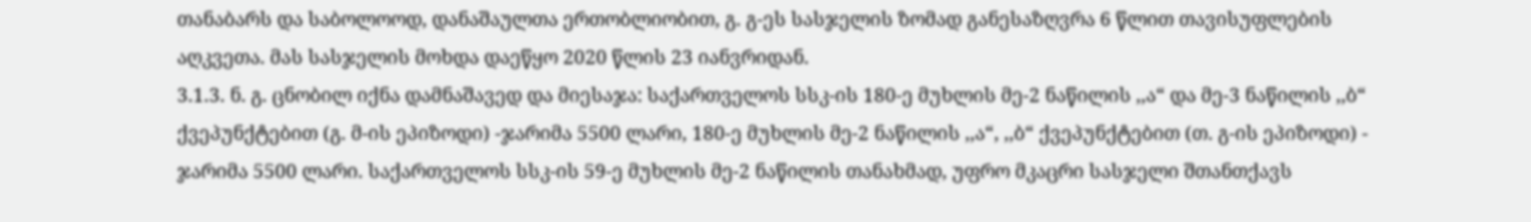თანაბარს და საბოლოოდ, დანაშაულთა ერთობლიობით, გ. გ-ეს სასჯელის ზომად განესაზღვრა 6 წლით თავისუფლების აღკვეთა. მას სასჯელის მოხდა დაეწყო 2020 წლის 23 იანვრიდან.
3.1.3. ნ. გ. ცნობილ იქნა დამნაშავედ და მიესაჯა: საქართველოს სსკ-ის 180-ე მუხლის მე-2 ნაწილის ,,ა“ და მე-3 ნაწილის ,,ბ“ ქვეპუნქტებით (გ. მ-ის ეპიზოდი) -ჯარიმა 5500 ლარი, 180-ე მუხლის მე-2 ნაწილის ,,ა“, ,,ბ“ ქვეპუნქტებით (თ. გ-ის ეპიზოდი) - ჯარიმა 5500 ლარი. საქართველოს სსკ-ის 59-ე მუხლის მე-2 ნაწილის თანახმად, უფრო მკაცრი სასჯელი შთანთქავს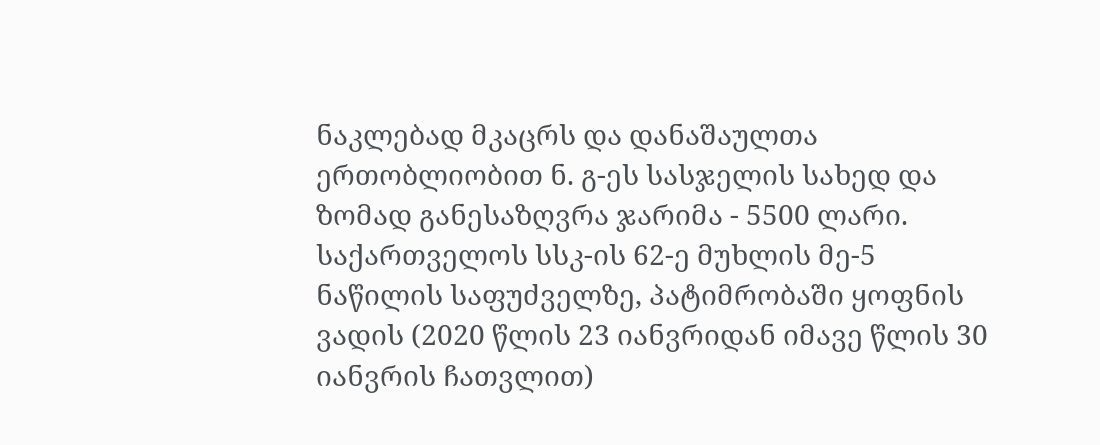ნაკლებად მკაცრს და დანაშაულთა ერთობლიობით ნ. გ-ეს სასჯელის სახედ და ზომად განესაზღვრა ჯარიმა - 5500 ლარი. საქართველოს სსკ-ის 62-ე მუხლის მე-5 ნაწილის საფუძველზე, პატიმრობაში ყოფნის ვადის (2020 წლის 23 იანვრიდან იმავე წლის 30 იანვრის ჩათვლით)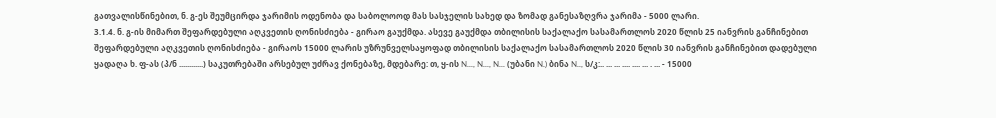გათვალისწინებით, ნ. გ-ეს შეუმცირდა ჯარიმის ოდენობა და საბოლოოდ მას სასჯელის სახედ და ზომად განესაზღვრა ჯარიმა - 5000 ლარი.
3.1.4. ნ. გ-ის მიმართ შეფარდებული აღკვეთის ღონისძიება - გირაო გაუქმდა. ასევე გაუქმდა თბილისის საქალაქო სასამართლოს 2020 წლის 25 იანვრის განჩინებით შეფარდებული აღკვეთის ღონისძიება - გირაოს 15000 ლარის უზრუნველსაყოფად თბილისის საქალაქო სასამართლოს 2020 წლის 30 იანვრის განჩინებით დადებული ყადაღა ხ. ფ-ას (პ/ნ ............) საკუთრებაში არსებულ უძრავ ქონებაზე, მდებარე: თ, ყ-ის N..., N..., N... (უბანი N.) ბინა N.., ს/კ:.. ... ... .... .... ... . ... - 15000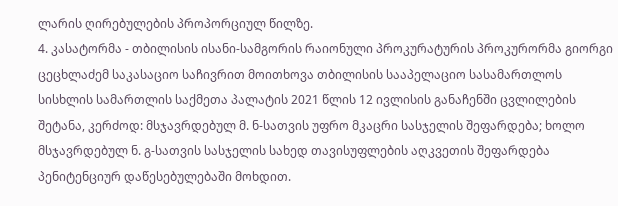ლარის ღირებულების პროპორციულ წილზე.
4. კასატორმა - თბილისის ისანი-სამგორის რაიონული პროკურატურის პროკურორმა გიორგი ცეცხლაძემ საკასაციო საჩივრით მოითხოვა თბილისის სააპელაციო სასამართლოს სისხლის სამართლის საქმეთა პალატის 2021 წლის 12 ივლისის განაჩენში ცვლილების შეტანა, კერძოდ: მსჯავრდებულ მ. ნ-სათვის უფრო მკაცრი სასჯელის შეფარდება; ხოლო მსჯავრდებულ ნ. გ-სათვის სასჯელის სახედ თავისუფლების აღკვეთის შეფარდება პენიტენციურ დაწესებულებაში მოხდით.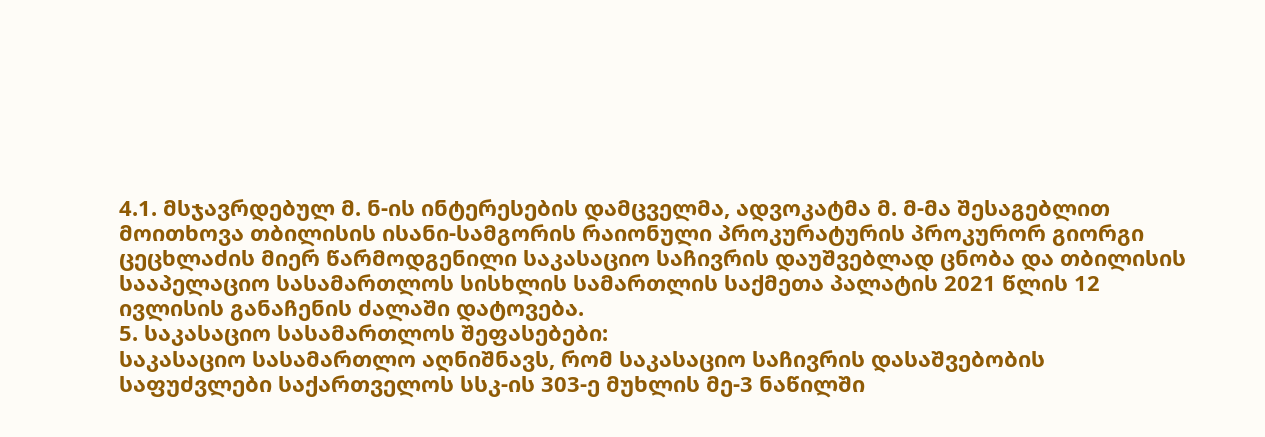4.1. მსჯავრდებულ მ. ნ-ის ინტერესების დამცველმა, ადვოკატმა მ. მ-მა შესაგებლით მოითხოვა თბილისის ისანი-სამგორის რაიონული პროკურატურის პროკურორ გიორგი ცეცხლაძის მიერ წარმოდგენილი საკასაციო საჩივრის დაუშვებლად ცნობა და თბილისის სააპელაციო სასამართლოს სისხლის სამართლის საქმეთა პალატის 2021 წლის 12 ივლისის განაჩენის ძალაში დატოვება.
5. საკასაციო სასამართლოს შეფასებები:
საკასაციო სასამართლო აღნიშნავს, რომ საკასაციო საჩივრის დასაშვებობის საფუძვლები საქართველოს სსკ-ის 303-ე მუხლის მე-3 ნაწილში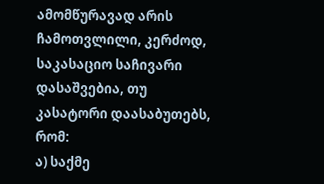ამომწურავად არის ჩამოთვლილი, კერძოდ, საკასაციო საჩივარი დასაშვებია, თუ კასატორი დაასაბუთებს, რომ:
ა) საქმე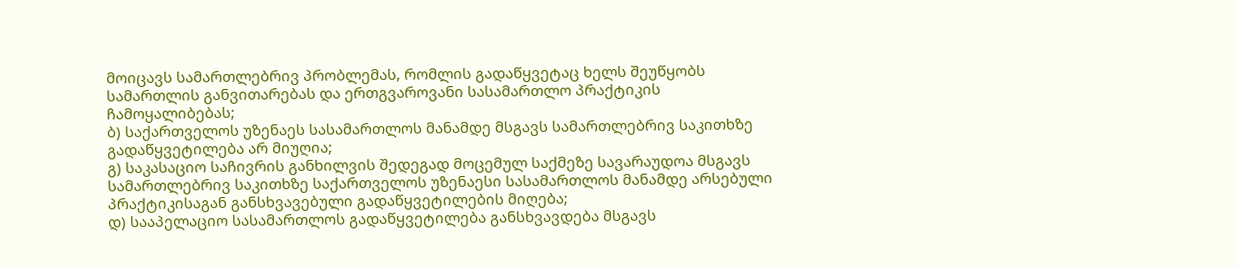მოიცავს სამართლებრივ პრობლემას, რომლის გადაწყვეტაც ხელს შეუწყობს სამართლის განვითარებას და ერთგვაროვანი სასამართლო პრაქტიკის ჩამოყალიბებას;
ბ) საქართველოს უზენაეს სასამართლოს მანამდე მსგავს სამართლებრივ საკითხზე გადაწყვეტილება არ მიუღია;
გ) საკასაციო საჩივრის განხილვის შედეგად მოცემულ საქმეზე სავარაუდოა მსგავს სამართლებრივ საკითხზე საქართველოს უზენაესი სასამართლოს მანამდე არსებული პრაქტიკისაგან განსხვავებული გადაწყვეტილების მიღება;
დ) სააპელაციო სასამართლოს გადაწყვეტილება განსხვავდება მსგავს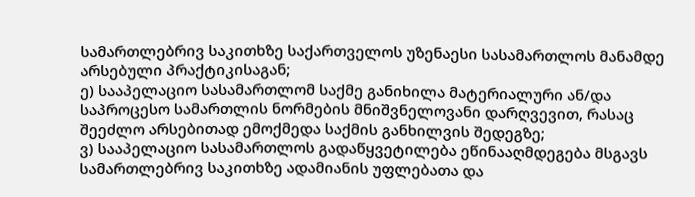სამართლებრივ საკითხზე საქართველოს უზენაესი სასამართლოს მანამდე არსებული პრაქტიკისაგან;
ე) სააპელაციო სასამართლომ საქმე განიხილა მატერიალური ან/და საპროცესო სამართლის ნორმების მნიშვნელოვანი დარღვევით, რასაც შეეძლო არსებითად ემოქმედა საქმის განხილვის შედეგზე;
ვ) სააპელაციო სასამართლოს გადაწყვეტილება ეწინააღმდეგება მსგავს სამართლებრივ საკითხზე ადამიანის უფლებათა და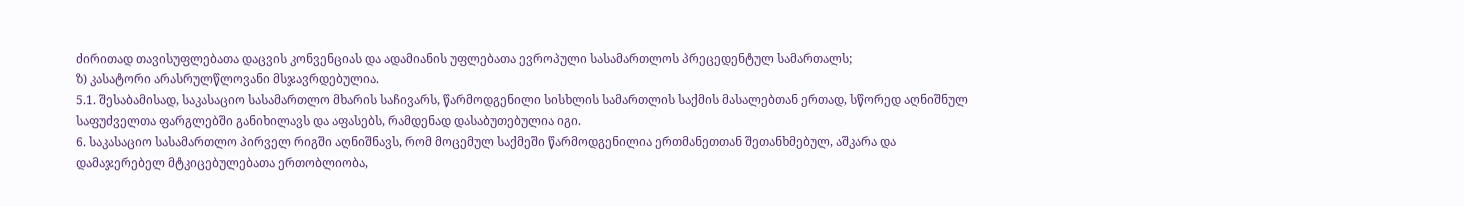ძირითად თავისუფლებათა დაცვის კონვენციას და ადამიანის უფლებათა ევროპული სასამართლოს პრეცედენტულ სამართალს;
ზ) კასატორი არასრულწლოვანი მსჯავრდებულია.
5.1. შესაბამისად, საკასაციო სასამართლო მხარის საჩივარს, წარმოდგენილი სისხლის სამართლის საქმის მასალებთან ერთად, სწორედ აღნიშნულ საფუძველთა ფარგლებში განიხილავს და აფასებს, რამდენად დასაბუთებულია იგი.
6. საკასაციო სასამართლო პირველ რიგში აღნიშნავს, რომ მოცემულ საქმეში წარმოდგენილია ერთმანეთთან შეთანხმებულ, აშკარა და დამაჯერებელ მტკიცებულებათა ერთობლიობა,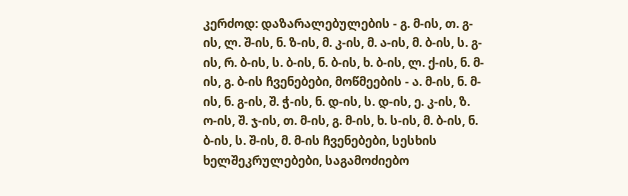კერძოდ: დაზარალებულების - გ. მ-ის, თ. გ-ის, ლ. შ-ის, ნ. ზ-ის, მ. კ-ის, მ. ა-ის, მ. ბ-ის, ს. გ-ის, რ. ბ-ის, ს. ბ-ის, ნ. ბ-ის, ხ. ბ-ის, ლ. ქ-ის, ნ. მ-ის, გ. ბ-ის ჩვენებები, მოწმეების - ა. მ-ის, ნ. მ-ის, ნ. გ-ის, შ. ჭ-ის, ნ. დ-ის, ს. დ-ის, ე. კ-ის, ზ. ო-ის, შ. ჯ-ის, თ. მ-ის, გ. მ-ის, ხ. ს-ის, მ. ბ-ის, ნ. ბ-ის, ს. შ-ის, მ. მ-ის ჩვენებები, სესხის ხელშეკრულებები, საგამოძიებო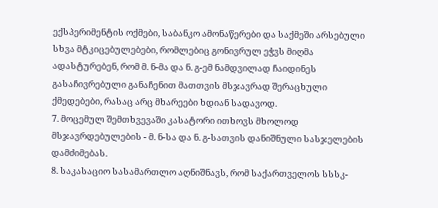ექსპერიმენტის ოქმები, საბანკო ამონაწერები და საქმეში არსებული სხვა მტკიცებულებები, რომლებიც გონივრულ ეჭვს მიღმა ადასტურებენ, რომ მ. ნ-მა და ნ. გ-ემ ნამდვილად ჩაიდინეს გასაჩივრებული განაჩენით მათთვის მსჯავრად შერაცხული ქმედებები, რასაც არც მხარეები ხდიან სადავოდ.
7. მოცემულ შემთხვევაში კასატორი ითხოვს მხოლოდ მსჯავრდებულების - მ. ნ-სა და ნ. გ-სათვის დანიშნული სასჯელების დამძიმებას.
8. საკასაციო სასამართლო აღნიშნავს, რომ საქართველოს სსსკ-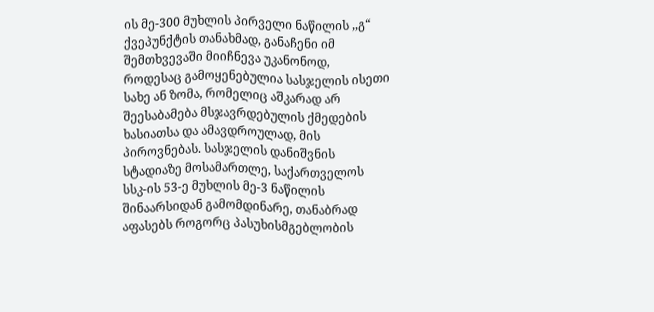ის მე-300 მუხლის პირველი ნაწილის ,,გ“ ქვეპუნქტის თანახმად, განაჩენი იმ შემთხვევაში მიიჩნევა უკანონოდ, როდესაც გამოყენებულია სასჯელის ისეთი სახე ან ზომა, რომელიც აშკარად არ შეესაბამება მსჯავრდებულის ქმედების ხასიათსა და ამავდროულად, მის პიროვნებას. სასჯელის დანიშვნის სტადიაზე მოსამართლე, საქართველოს სსკ-ის 53-ე მუხლის მე-3 ნაწილის შინაარსიდან გამომდინარე, თანაბრად აფასებს როგორც პასუხისმგებლობის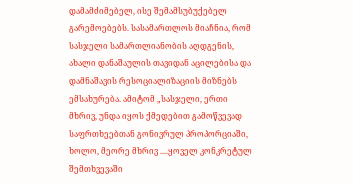დამამძიმებელ, ისე შემამსუბუქებელ გარემოებებს. სასამართლოს მიაჩნია, რომ სასჯელი სამართლიანობის აღდგენის, ახალი დანაშაულის თავიდან აცილებისა და დამნაშავის რესოციალიზაციის მიზნებს ემსახურება. ამიტომ „სასჯელი, ერთი მხრივ, უნდა იყოს ქმედებით გამოწვევად საფრთხეებთან გონივრულ პროპორციაში, ხოლო, მეორე მხრივ ....ყოველ კონკრეტულ შემთხვევაში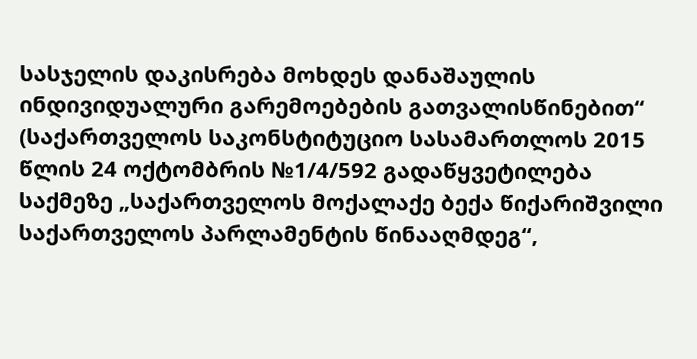სასჯელის დაკისრება მოხდეს დანაშაულის ინდივიდუალური გარემოებების გათვალისწინებით“ (საქართველოს საკონსტიტუციო სასამართლოს 2015 წლის 24 ოქტომბრის №1/4/592 გადაწყვეტილება საქმეზე „საქართველოს მოქალაქე ბექა წიქარიშვილი საქართველოს პარლამენტის წინააღმდეგ“,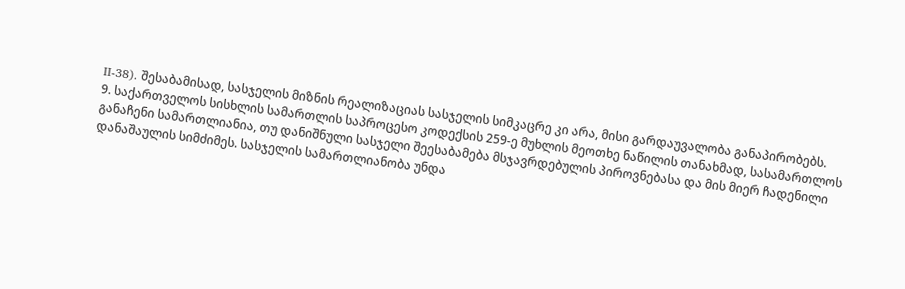II-38). შესაბამისად, სასჯელის მიზნის რეალიზაციას სასჯელის სიმკაცრე კი არა, მისი გარდაუვალობა განაპირობებს.
9. საქართველოს სისხლის სამართლის საპროცესო კოდექსის 259-ე მუხლის მეოთხე ნაწილის თანახმად, სასამართლოს განაჩენი სამართლიანია, თუ დანიშნული სასჯელი შეესაბამება მსჯავრდებულის პიროვნებასა და მის მიერ ჩადენილი დანაშაულის სიმძიმეს. სასჯელის სამართლიანობა უნდა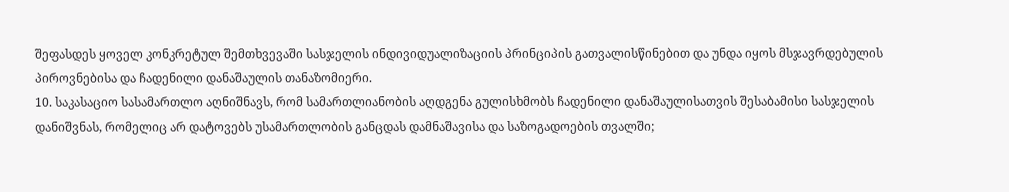შეფასდეს ყოველ კონკრეტულ შემთხვევაში სასჯელის ინდივიდუალიზაციის პრინციპის გათვალისწინებით და უნდა იყოს მსჯავრდებულის პიროვნებისა და ჩადენილი დანაშაულის თანაზომიერი.
10. საკასაციო სასამართლო აღნიშნავს, რომ სამართლიანობის აღდგენა გულისხმობს ჩადენილი დანაშაულისათვის შესაბამისი სასჯელის დანიშვნას, რომელიც არ დატოვებს უსამართლობის განცდას დამნაშავისა და საზოგადოების თვალში;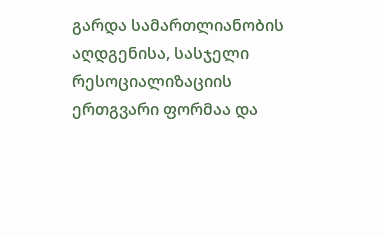გარდა სამართლიანობის აღდგენისა, სასჯელი რესოციალიზაციის ერთგვარი ფორმაა და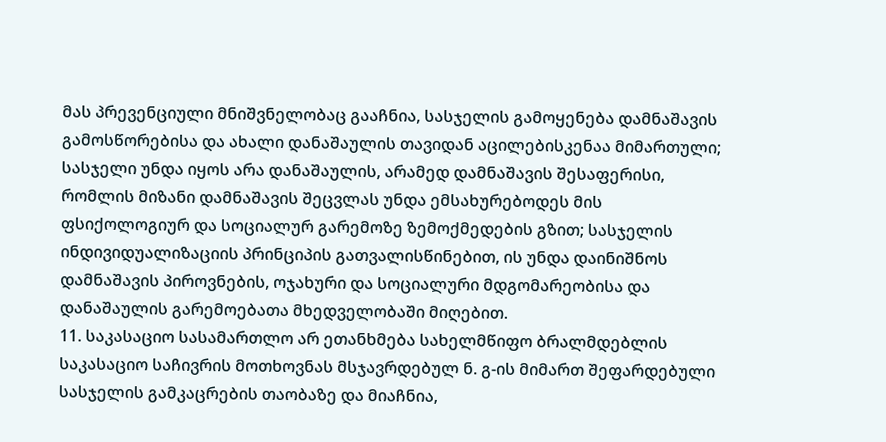მას პრევენციული მნიშვნელობაც გააჩნია, სასჯელის გამოყენება დამნაშავის გამოსწორებისა და ახალი დანაშაულის თავიდან აცილებისკენაა მიმართული; სასჯელი უნდა იყოს არა დანაშაულის, არამედ დამნაშავის შესაფერისი, რომლის მიზანი დამნაშავის შეცვლას უნდა ემსახურებოდეს მის ფსიქოლოგიურ და სოციალურ გარემოზე ზემოქმედების გზით; სასჯელის ინდივიდუალიზაციის პრინციპის გათვალისწინებით, ის უნდა დაინიშნოს დამნაშავის პიროვნების, ოჯახური და სოციალური მდგომარეობისა და დანაშაულის გარემოებათა მხედველობაში მიღებით.
11. საკასაციო სასამართლო არ ეთანხმება სახელმწიფო ბრალმდებლის საკასაციო საჩივრის მოთხოვნას მსჯავრდებულ ნ. გ-ის მიმართ შეფარდებული სასჯელის გამკაცრების თაობაზე და მიაჩნია,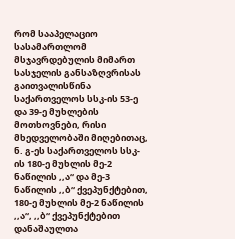რომ სააპელაციო სასამართლომ მსჯავრდებულის მიმართ სასჯელის განსაზღვრისას გაითვალისწინა საქართველოს სსკ-ის 53-ე და 39-ე მუხლების მოთხოვნები, რისი მხედველობაში მიღებითაც, ნ. გ-ეს საქართველოს სსკ-ის 180-ე მუხლის მე-2 ნაწილის ,,ა“ და მე-3 ნაწილის ,,ბ“ ქვეპუნქტებით, 180-ე მუხლის მე-2 ნაწილის ,,ა“, ,,ბ“ ქვეპუნქტებით დანაშაულთა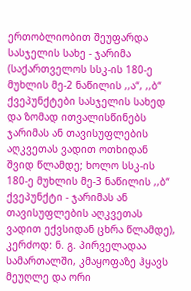ერთობლიობით შეუფარდა სასჯელის სახე - ჯარიმა (საქართველოს სსკ-ის 180-ე მუხლის მე-2 ნაწილის ,,ა“, ,,ბ“ ქვეპუნქტები სასჯელის სახედ და ზომად ითვალისწინებს ჯარიმას ან თავისუფლების აღკვეთას ვადით ოთხიდან შვიდ წლამდე; ხოლო სსკ-ის 180-ე მუხლის მე-3 ნაწილის ,,ბ“ ქვეპუნქტი - ჯარიმას ან თავისუფლების აღკვეთას ვადით ექვსიდან ცხრა წლამდე), კერძოდ: ნ. გ. პირველადაა სამართალში, კმაყოფაზე ჰყავს მეუღლე და ორი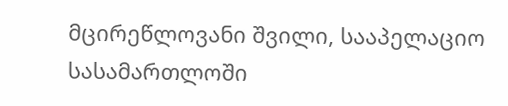მცირეწლოვანი შვილი, სააპელაციო სასამართლოში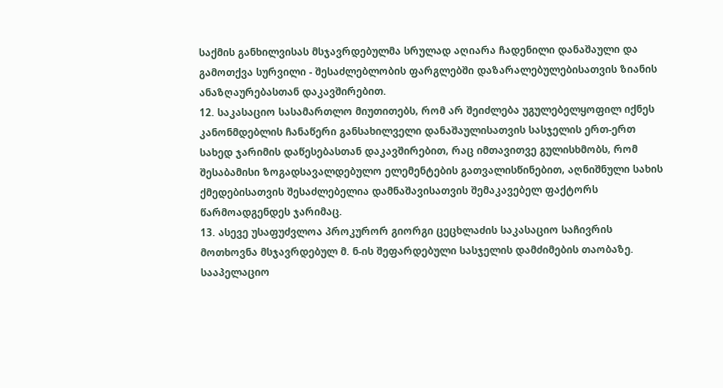საქმის განხილვისას მსჯავრდებულმა სრულად აღიარა ჩადენილი დანაშაული და გამოთქვა სურვილი - შესაძლებლობის ფარგლებში დაზარალებულებისათვის ზიანის ანაზღაურებასთან დაკავშირებით.
12. საკასაციო სასამართლო მიუთითებს, რომ არ შეიძლება უგულებელყოფილ იქნეს კანონმდებლის ჩანაწერი განსახილველი დანაშაულისათვის სასჯელის ერთ-ერთ სახედ ჯარიმის დაწესებასთან დაკავშირებით, რაც იმთავითვე გულისხმობს, რომ შესაბამისი ზოგადსავალდებულო ელემენტების გათვალისწინებით, აღნიშნული სახის ქმედებისათვის შესაძლებელია დამნაშავისათვის შემაკავებელ ფაქტორს წარმოადგენდეს ჯარიმაც.
13. ასევე უსაფუძვლოა პროკურორ გიორგი ცეცხლაძის საკასაციო საჩივრის მოთხოვნა მსჯავრდებულ მ. ნ-ის შეფარდებული სასჯელის დამძიმების თაობაზე. სააპელაციო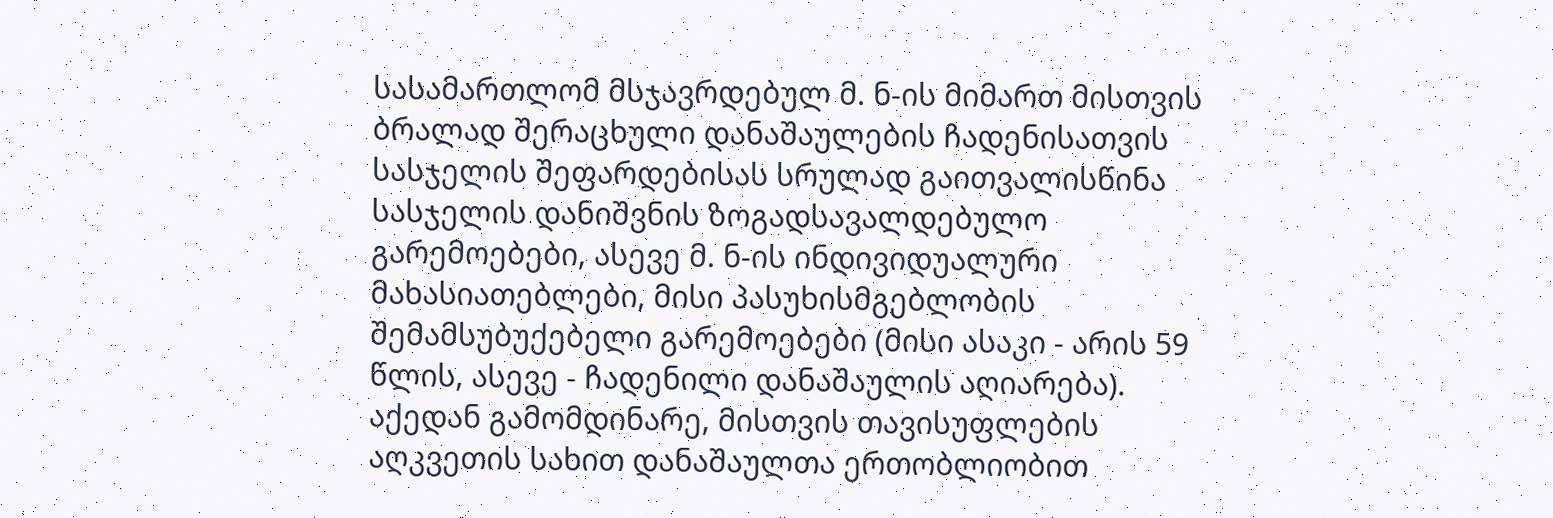სასამართლომ მსჯავრდებულ მ. ნ-ის მიმართ მისთვის ბრალად შერაცხული დანაშაულების ჩადენისათვის სასჯელის შეფარდებისას სრულად გაითვალისწინა სასჯელის დანიშვნის ზოგადსავალდებულო გარემოებები, ასევე მ. ნ-ის ინდივიდუალური მახასიათებლები, მისი პასუხისმგებლობის შემამსუბუქებელი გარემოებები (მისი ასაკი - არის 59 წლის, ასევე - ჩადენილი დანაშაულის აღიარება). აქედან გამომდინარე, მისთვის თავისუფლების აღკვეთის სახით დანაშაულთა ერთობლიობით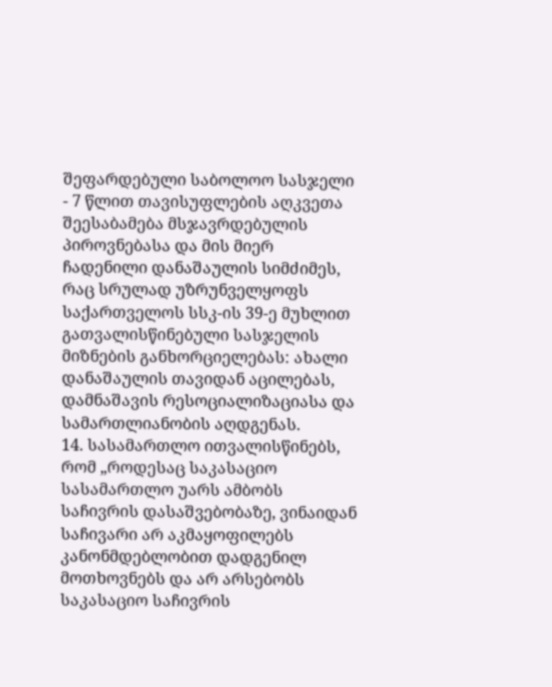შეფარდებული საბოლოო სასჯელი - 7 წლით თავისუფლების აღკვეთა შეესაბამება მსჯავრდებულის პიროვნებასა და მის მიერ ჩადენილი დანაშაულის სიმძიმეს, რაც სრულად უზრუნველყოფს საქართველოს სსკ-ის 39-ე მუხლით გათვალისწინებული სასჯელის მიზნების განხორციელებას: ახალი დანაშაულის თავიდან აცილებას, დამნაშავის რესოციალიზაციასა და სამართლიანობის აღდგენას.
14. სასამართლო ითვალისწინებს, რომ „როდესაც საკასაციო სასამართლო უარს ამბობს საჩივრის დასაშვებობაზე, ვინაიდან საჩივარი არ აკმაყოფილებს კანონმდებლობით დადგენილ მოთხოვნებს და არ არსებობს საკასაციო საჩივრის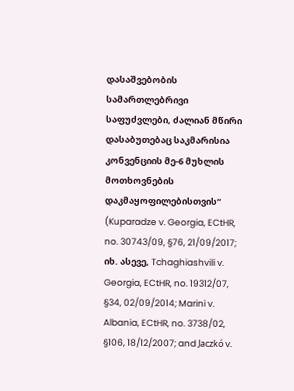დასაშვებობის სამართლებრივი საფუძვლები, ძალიან მწირი დასაბუთებაც საკმარისია კონვენციის მე-6 მუხლის მოთხოვნების დაკმაყოფილებისთვის“ (Kuparadze v. Georgia, ECtHR, no. 30743/09, §76, 21/09/2017; იხ. ასევე, Tchaghiashvili v. Georgia, ECtHR, no. 19312/07, §34, 02/09/2014; Marini v. Albania, ECtHR, no. 3738/02, §106, 18/12/2007; and Jaczkó v.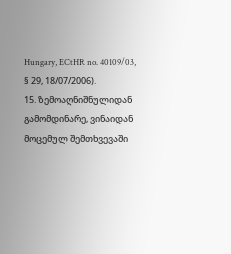Hungary, ECtHR no. 40109/03, § 29, 18/07/2006).
15. ზემოაღნიშნულიდან გამომდინარე, ვინაიდან მოცემულ შემთხვევაში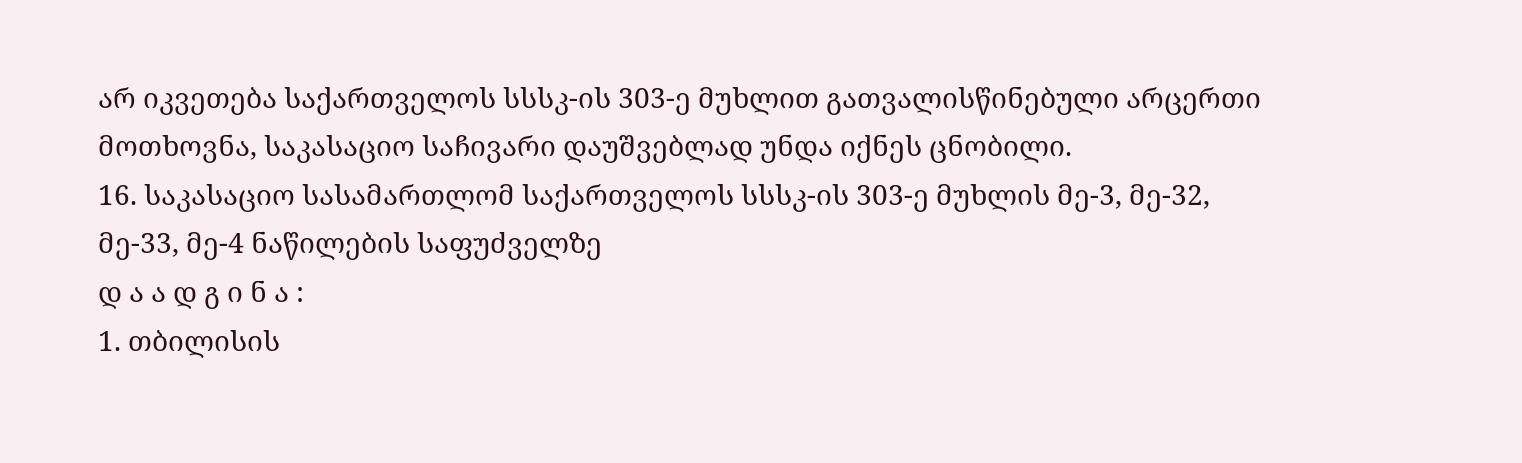არ იკვეთება საქართველოს სსსკ-ის 303-ე მუხლით გათვალისწინებული არცერთი მოთხოვნა, საკასაციო საჩივარი დაუშვებლად უნდა იქნეს ცნობილი.
16. საკასაციო სასამართლომ საქართველოს სსსკ-ის 303-ე მუხლის მე-3, მე-32, მე-33, მე-4 ნაწილების საფუძველზე
დ ა ა დ გ ი ნ ა :
1. თბილისის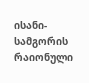ისანი-სამგორის რაიონული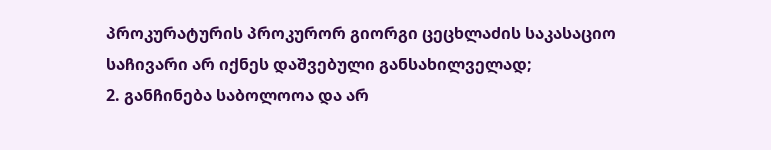პროკურატურის პროკურორ გიორგი ცეცხლაძის საკასაციო საჩივარი არ იქნეს დაშვებული განსახილველად;
2. განჩინება საბოლოოა და არ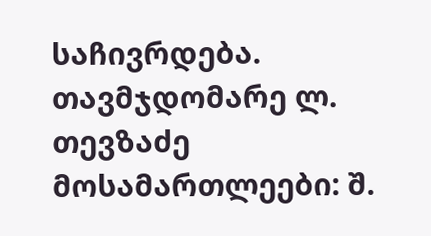საჩივრდება.
თავმჯდომარე ლ. თევზაძე
მოსამართლეები: შ.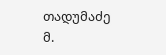თადუმაძე
მ.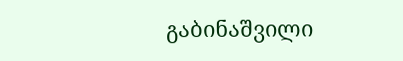გაბინაშვილი